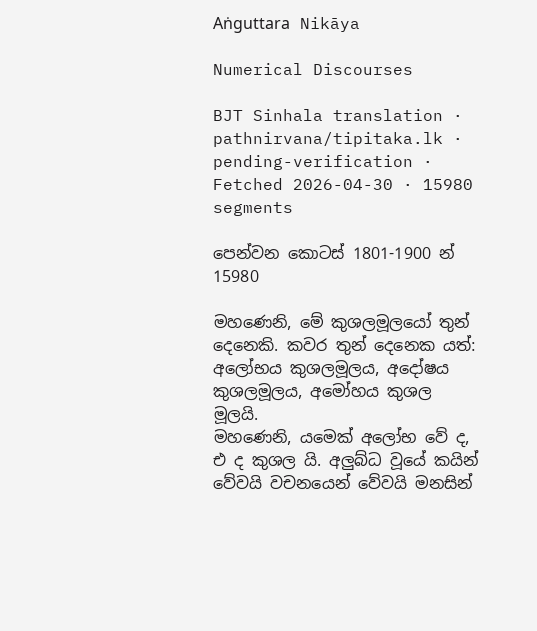Aṅguttara Nikāya

Numerical Discourses

BJT Sinhala translation · pathnirvana/tipitaka.lk · pending-verification · Fetched 2026-04-30 · 15980 segments

පෙන්වන කොටස් 1801-1900 න් 15980

මහණෙනි, මේ කුශලමූලයෝ තුන් දෙනෙකි. කවර තුන් දෙනෙක යත්: අලෝභය කුශලමූලය, අදෝෂය කුශලමූලය, අමෝහය කුශල මූලයි.
මහණෙනි, යමෙක් අලෝභ වේ ද, එ ද කුශල යි. අලුබ්ධ වූයේ කයින් වේවයි වචනයෙන් වේවයි මනසින්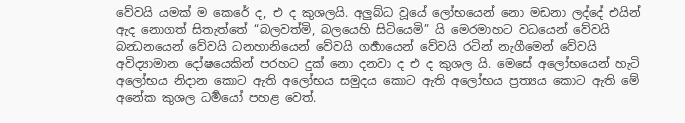වේවයි යමක් ම කෙරේ ද, එ ද කුශලයි. අලුබ්ධ වූයේ ලෝභයෙන් නො මඩනා ලද්දේ එයින් ඇද නොගත් සිතැත්තේ “බලවත්මි, බලයෙහි සිටියෙමි” යි මෙරමාහට වධයෙන් වේවයි බන්‍ධනයෙන් වේවයි ධනහානියෙන් වේවයි ගර්‍හායෙන් වේවයි රටින් නැගීමෙන් වේවයි අවිද්‍යාමාන දෝෂයෙකින් පරහට දුක් නො දනවා ද එ ද කුශල යි. මෙසේ අලෝභයෙන් හැටි අලෝභය නිදාන කොට ඇති අලෝභය සමුදය කොට ඇති අලෝභය ප්‍රත්‍යය කොට ඇති මේ අනේක කුශල ධර්‍මයෝ පහළ වෙත්.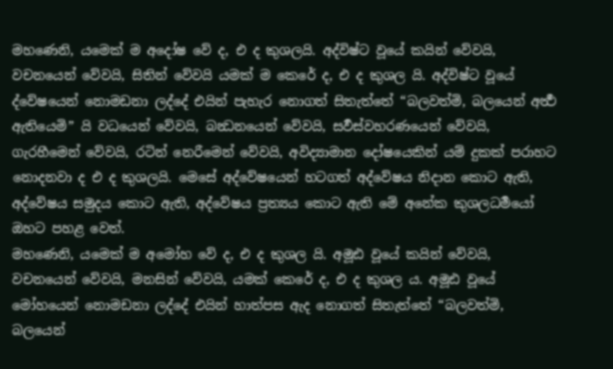මහණෙනි, යමෙක් ම අදෝෂ වේ ද, එ ද කුශලයි. අද්විෂ්ට වූයේ කයින් වේවයි, වචනයෙන් වේවයි, සිතින් වේවයි යමක් ම කෙරේ ද, එ ද කුශල යි. අද්විෂ්ට වූයේ ද්වේෂයෙන් නොමඩනා ලද්දේ එයින් පැහැර නොගත් සිතැත්තේ “බලවත්මි, බලයෙන් අර්‍ත්‍ථ ඇතියෙමි” යි වධයෙන් වේවයි, බන්‍ධනයෙන් වේවයි, සර්‍වස්වහරණයෙන් වේවයි, ගැරහීමෙන් වේවයි, රටින් නෙරීමෙන් වේවයි, අවිද්‍යාමාන දෝෂයෙකින් යම් දුකක් පරාහට නොදනවා ද එ ද කුශලයි. මෙසේ අද්වේෂයෙන් හටගත් අද්වේෂය නිදාන කොට ඇති, අද්වේෂය සමුදය කොට ඇති, අද්වේෂය ප්‍රත්‍යය කොට ඇති මේ අනේක කුශලධර්‍මයෝ ඔහට පහළ වෙත්.
මහණෙනි, යමෙක් ම අමෝහ වේ ද, එ ද කුශල යි. අමූඪ වූයේ කයින් වේවයි, වචනයෙන් වේවයි, මනසින් වේවයි, යමක් කෙරේ ද, එ ද කුශල ය. අමූඪ වූයේ මෝහයෙන් නොමඩනා ලද්දේ එයින් හාත්පස ඇද නොගත් සිතැත්තේ “බලවත්මි, බලයෙන්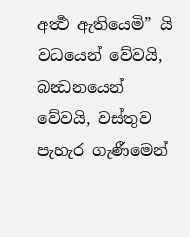අර්‍ත්‍ථ ඇතියෙමි” යි වධයෙන් වේවයි, බන්‍ධනයෙන් වේවයි, වස්තුව පැහැර ගැණීමෙන්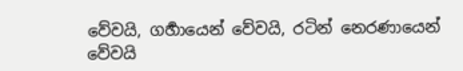වේවයි, ගර්‍හායෙන් වේවයි, රටින් නෙරණායෙන් වේවයි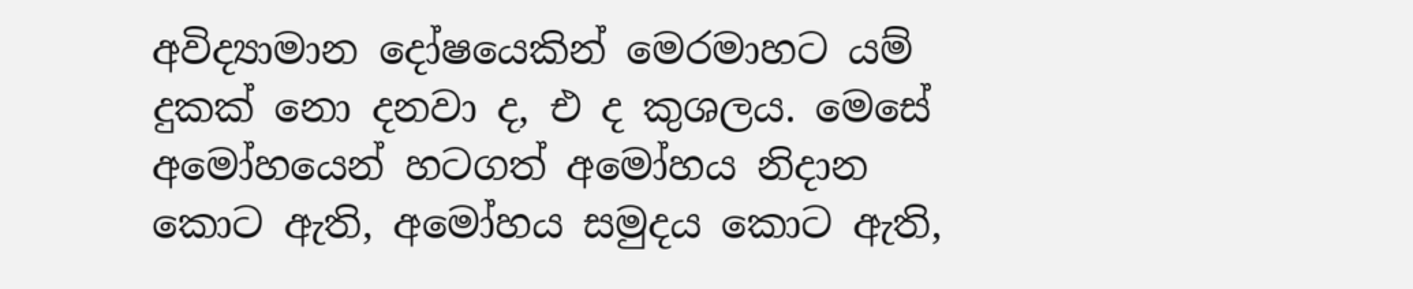අවිද්‍යාමාන දෝෂයෙකින් මෙරමාහට යම් දුකක් නො දනවා ද, එ ද කුශලය. මෙසේ අමෝහයෙන් හටගත් අමෝහය නිදාන කොට ඇති, අමෝහය සමුදය කොට ඇති,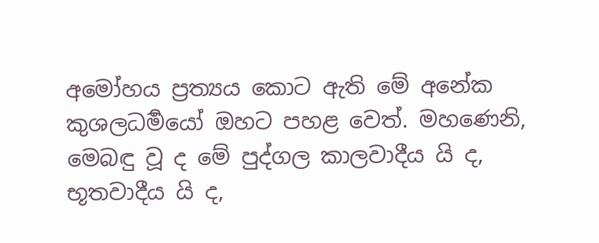අමෝහය ප්‍රත්‍යය කොට ඇති මේ අනේක කුශලධර්‍මයෝ ඔහට පහළ වෙත්. මහණෙනි, මෙබඳු වූ ද මේ පුද්ගල කාලවාදීය යි ද, භූතවාදීය යි ද,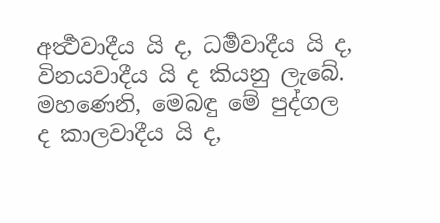අර්‍ත්‍ථවාදීය යි ද, ධර්‍මවාදීය යි ද, විනයවාදීය යි ද කියනු ලැබේ.
මහණෙනි, මෙබඳු මේ පුද්ගල ද කාලවාදීය යි ද,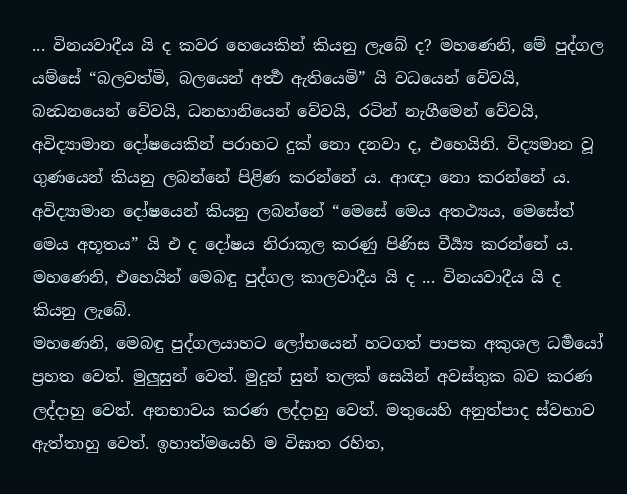... විනයවාදීය යි ද කවර හෙයෙකින් කියනු ලැබේ ද? මහණෙනි, මේ පුද්ගල යම්සේ “බලවත්මි, බලයෙන් අර්‍ත්‍ථ ඇතියෙමි” යි වධයෙන් වේවයි, බන්‍ධනයෙන් වේවයි, ධනහානියෙන් වේවයි, රටින් නැගීමෙන් වේවයි, අවිද්‍යාමාන දෝෂයෙකින් පරාහට දුක් නො දනවා ද, එහෙයිනි. විද්‍යමාන වූ ගුණයෙන් කියනු ලබන්නේ පිළිණ කරන්නේ ය. ආඥා නො කරන්නේ ය. අවිද්‍යාමාන දෝෂයෙන් කියනු ලබන්නේ “මෙසේ මෙය අතථ්‍යය, මෙසේත් මෙය අභූතය” යි එ ද දෝෂය නිරාකූල කරණු පිණිස වීර්‍ය්‍ය කරන්නේ ය. මහණෙනි, එහෙයින් මෙබඳු පුද්ගල කාලවාදීය යි ද ... විනයවාදීය යි ද කියනු ලැබේ.
මහණෙනි, මෙබඳු පුද්ගලයාහට ලෝභයෙන් හටගත් පාපක අකුශල ධර්‍මයෝ ප්‍රහත වෙත්. මුලුසුන් වෙත්. මුදුන් සුන් තලක් සෙයින් අවස්තුක බව කරණ ලද්දාහු වෙත්. අනභාවය කරණ ලද්දාහු වෙත්. මතුයෙහි අනුත්පාද ස්වභාව ඇත්තාහු වෙත්. ඉහාත්මයෙහි ම විඝාත රහිත,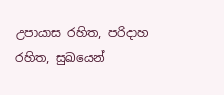උපායාස රහිත, පරිදාහ රහිත, සුඛයෙන්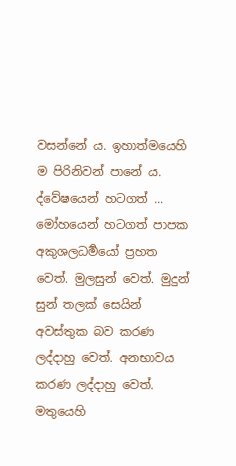වසන්නේ ය. ඉහාත්මයෙහි ම පිරිනිවන් පානේ ය.
ද්වේෂයෙන් හටගත් ... මෝහයෙන් හටගත් පාපක අකුශලධර්‍මයෝ ප්‍රහත වෙත්. මුලසුන් වෙත්. මුදුන් සුන් තලක් සෙයින් අවස්තුක බව කරණ ලද්දාහු වෙත්. අනභාවය කරණ ලද්දාහු වෙත්. මතුයෙහි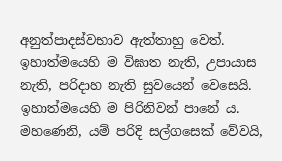අනුත්පාදස්වභාව ඇත්තාහු වෙත්. ඉහාත්මයෙහි ම විඝාත නැති, උපායාස නැති, පරිදාහ නැති සුවයෙන් වෙසෙයි. ඉහාත්මයෙහි ම පිරිනිවන් පානේ ය.
මහණෙනි, යම් පරිදි සල්ගසෙක් වේවයි,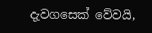දැවගසෙක් වේවයි,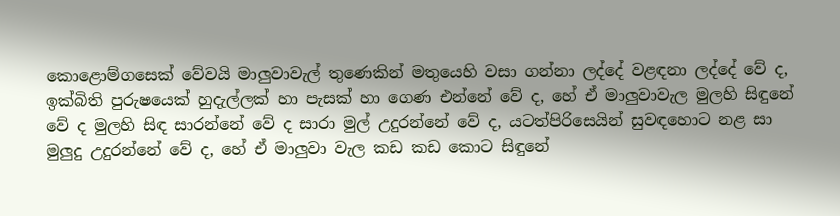කොළොම්ගසෙක් වේවයි මාලුවාවැල් තුණෙකින් මතුයෙහි වසා ගන්නා ලද්දේ වළඳනා ලද්දේ වේ ද, ඉක්බිති පුරුෂයෙක් හුදැල්ලක් හා පැසක් හා ගෙණ එන්නේ වේ ද, හේ ඒ මාලුවාවැල මුලහි සිඳුනේ වේ ද මුලහි සිඳ සාරන්නේ වේ ද සාරා මුල් උදුරන්නේ වේ ද, යටත්පිරිසෙයින් සුවඳහොට නළ සා මුලුදු උදුරන්නේ වේ ද, හේ ඒ මාලුවා වැල කඩ කඩ කොට සිඳුනේ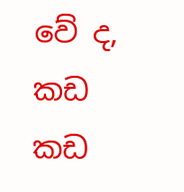වේ ද, කඩ කඩ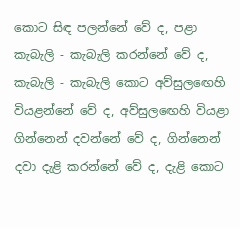කොට සිඳ පලන්නේ වේ ද, පළා කැබැලි - කැබැලි කරන්නේ වේ ද, කැබැලි - කැබැලි කොට අව්සුලඟෙහි වියළන්නේ වේ ද, අව්සුලඟෙහි වියළා ගින්නෙන් දවන්නේ වේ ද, ගින්නෙන් දවා දැළි කරන්නේ වේ ද, දැළි කොට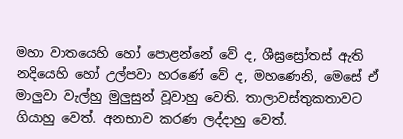මහා වාතයෙහි හෝ පොළන්නේ වේ ද, ශීඝ්‍රස්‍රෝතස් ඇති නදියෙහි හෝ උල්පවා හරණේ වේ ද, මහණෙනි, මෙසේ ඒ මාලුවා වැල්හු මුලුසුන් වූවාහු වෙති. තාලාවස්තුකතාවට ගියාහු වෙත්. අනභාව කරණ ලද්දාහු වෙත්.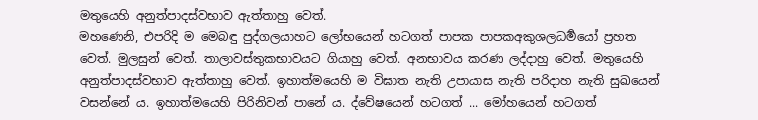මතුයෙහි අනුත්පාදස්වභාව ඇත්තාහු වෙත්.
මහණෙනි, එපරිදි ම මෙබඳු පුද්ගලයාහට ලෝභයෙන් හටගත් පාපක පාපකඅකුශලධර්‍මයෝ ප්‍රහත වෙත්. මුලසුන් වෙත්. තාලාවස්තුකභාවයට ගියාහු වෙත්. අනභාවය කරණ ලද්දාහු වෙත්. මතුයෙහි අනුත්පාදස්වභාව ඇත්තාහු වෙත්. ඉහාත්මයෙහි ම විඝාත නැති උපායාස නැති පරිදාහ නැති සුඛයෙන් වසන්නේ ය. ඉහාත්මයෙහි පිරිනිවන් පානේ ය. ද්වේෂයෙන් හටගත් ... මෝහයෙන් හටගත්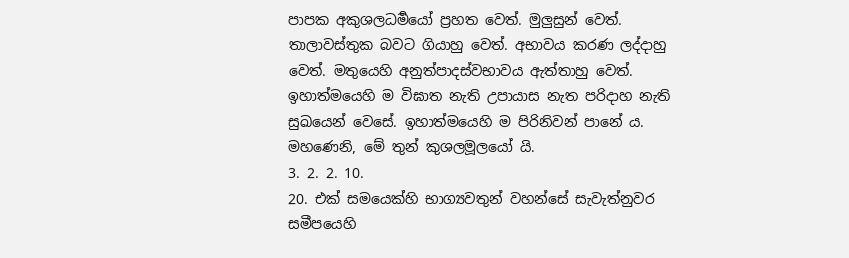පාපක අකුශලධර්‍මයෝ ප්‍රහත වෙත්. මුලුසුන් වෙත්. තාලාවස්තුක බවට ගියාහු වෙත්. අභාවය කරණ ලද්දාහු වෙත්. මතුයෙහි අනුත්පාදස්වභාවය ඇත්තාහු වෙත්. ඉහාත්මයෙහි ම විඝාත නැති උපායාස නැත පරිදාහ නැති සුඛයෙන් වෙසේ. ඉහාත්මයෙහි ම පිරිනිවන් පානේ ය. මහණෙනි, මේ තුන් කුශලමූලයෝ යි.
3. 2. 2. 10.
20. එක් සමයෙක්හි භාග්‍යවතුන් වහන්සේ සැවැත්නුවර සමීපයෙහි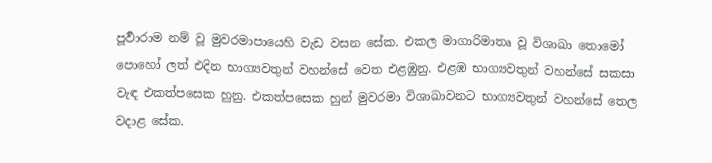පූර්‍වාරාම නම් වූ මුවරමාපායෙහි වැඩ වසන සේක. එකල මාගාරිමාතෘ වූ විශාඛා තොමෝ පොහෝ ලත් එදින භාග්‍යවතුන් වහන්සේ වෙත එළඹුනු. එළඹ භාග්‍යවතුන් වහන්සේ සකසා වැඳ එකත්පසෙක හුනු. එකත්පසෙක හුන් මුවරමා විශාඛාවනට භාග්‍යවතුන් වහන්සේ තෙල වදාළ සේක.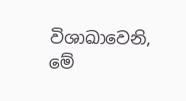විශාඛාවෙනි, මේ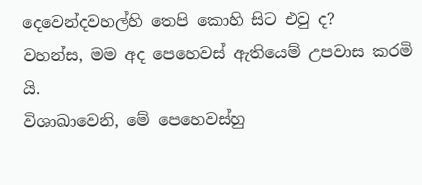දෙවෙන්දවහල්හි තෙපි කොහි සිට එවු ද?
වහන්ස, මම අද පෙහෙවස් ඇතියෙම් උපවාස කරමි යි.
විශාඛාවෙනි, මේ පෙහෙවස්හු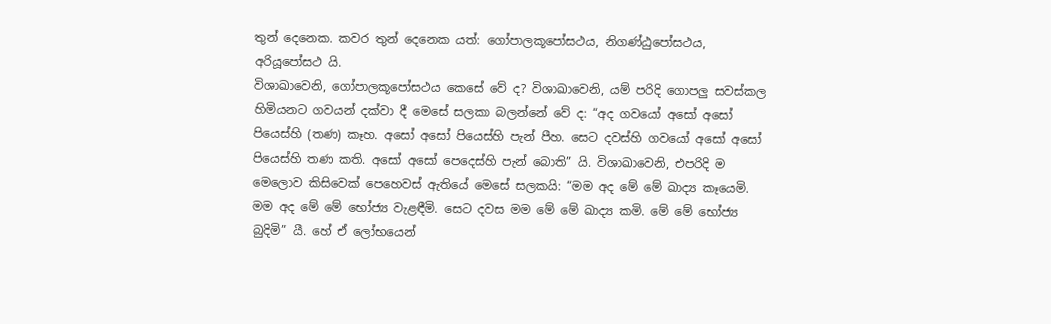තුන් දෙනෙක. කවර තුන් දෙනෙක යත්: ගෝපාලකූපෝසථය, නිගණ්ඨුපෝසථය, අරියූපෝසථ යි.
විශාඛාවෙනි, ගෝපාලකූපෝසථය කෙසේ වේ ද? විශාඛාවෙනි, යම් පරිදි ගොපලු සවස්කල හිමියනට ගවයන් දක්වා දී මෙසේ සලකා බලන්නේ වේ ද: “අද ගවයෝ අසෝ අසෝ පියෙස්හි (තණ) කෑහ. අසෝ අසෝ පියෙස්හි පැන් පීහ. සෙට දවස්හි ගවයෝ අසෝ අසෝ පියෙස්හි තණ කති. අසෝ අසෝ පෙදෙස්හි පැන් බොති” යි. විශාඛාවෙනි, එපරිදි ම මෙලොව කිසිවෙක් පෙහෙවස් ඇතියේ මෙසේ සලකයි: “මම අද මේ මේ ඛාද්‍ය කෑයෙමි. මම අද මේ මේ භෝජ්‍ය වැළඳීමි. සෙට දවස මම මේ මේ ඛාද්‍ය කමි. මේ මේ භෝජ්‍ය බුදිමි” යී. හේ ඒ ලෝභයෙන්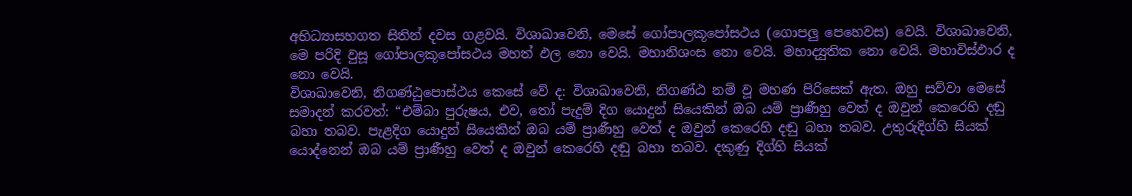අභිධ්‍යාසහගත සිතින් දවස ගළවයි. විශාඛාවෙනි, මෙසේ ගෝපාලකූපෝසථය (ගොපලු පෙහෙවස) වෙයි. විශාඛාවෙනි, මෙ පරිදි වුසූ ගෝපාලකූපෝසථය මහත් ඵල නො වෙයි. මහානිශංස නො වෙයි. මහාද්‍යුතික නො වෙයි. මහාවිස්ඵාර ද නො වෙයි.
විශාඛාවෙනි, නිගණ්ඨුපොස්ථය කෙසේ වේ ද: විශාඛාවෙනි, නිගණ්ඨ නම් වූ මහණ පිරිසෙක් ඇත. ඔහු සව්වා මෙසේ සමාදන් කරවත්: “එම්බා පුරුෂය, එව, තෝ පැදුම් දිග යොදුන් සියෙකින් ඔබ යම් ප්‍රාණීහු වෙත් ද ඔවුන් කෙරෙහි දඬු බහා තබව. පැළදිග යොදුන් සියෙකින් ඔබ යම් ප්‍රාණීහු වෙත් ද ඔවුන් කෙරෙහි දඬු බහා තබව. උතුරුදිග්හි සියක් යොද්නෙන් ඔබ යම් ප්‍රාණීහු වෙත් ද ඔවුන් කෙරෙහි දඬු බහා තබව. දකුණු දිග්හි සියක්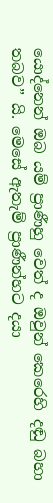යොද්නෙන් ඔබ යම් ප්‍රාණීහු වෙත් ද ඔවුන් කෙරෙහි දඬු බහා තබව” යි. මෙසේ ඇතැම් ප්‍රාණීන්හට දයා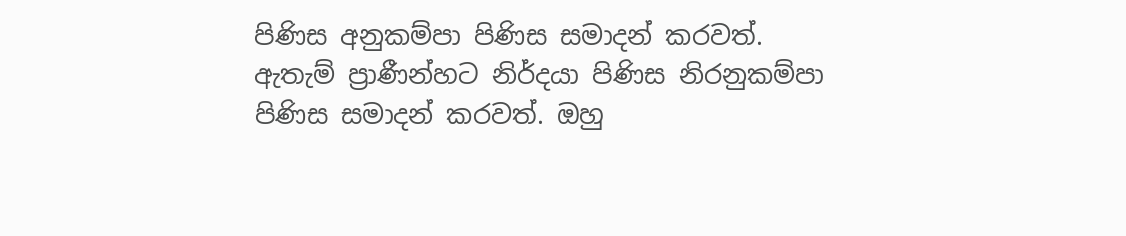පිණිස අනුකම්පා පිණිස සමාදන් කරවත්. ඇතැම් ප්‍රාණීන්හට නිර්දයා පිණිස නිරනුකම්පා පිණිස සමාදන් කරවත්. ඔහු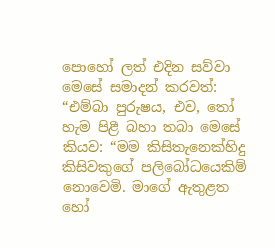පොහෝ ලත් එදින සව්වා මෙසේ සමාදන් කරවත්: “එම්බා පුරුෂය, එව, තෝ හැම පිළී බහා තබා මෙසේ කියව: “මම කිසිතැනෙක්හිදු කිසිවකුගේ පලිබෝධයෙකිම් නොවෙමි. මාගේ ඇතුළත හෝ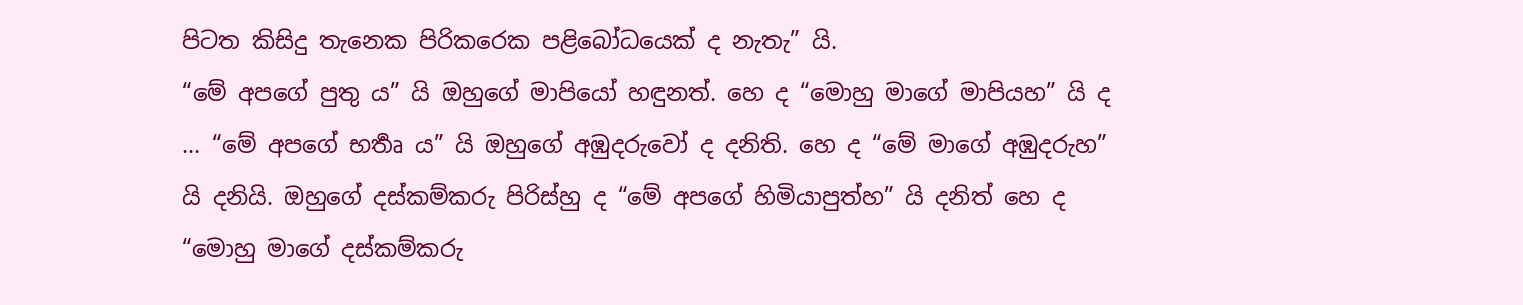පිටත කිසිදු තැනෙක පිරිකරෙක පළිබෝධයෙක් ද නැතැ” යි.
“මේ අපගේ පුතු ය” යි ඔහුගේ මාපියෝ හඳුනත්. හෙ ද “මොහු මාගේ මාපියහ” යි ද ... “මේ අපගේ භර්‍තෘ ය” යි ඔහුගේ අඹුදරුවෝ ද දනිති. හෙ ද “මේ මාගේ අඹුදරුහ” යි දනියි. ඔහුගේ දස්කම්කරු පිරිස්හු ද “මේ අපගේ හිමියාපුත්හ” යි දනිත් හෙ ද “මොහු මාගේ දස්කම්කරු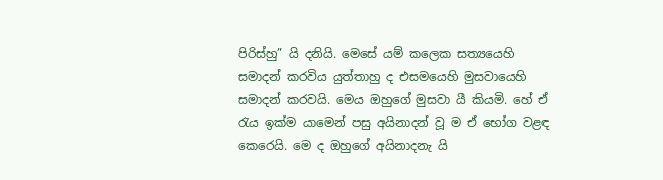පිරිස්හු” යි දනියි. මෙසේ යම් කලෙක සත්‍යයෙහි සමාදන් කරවිය යුත්තාහු ද එසමයෙහි මුසවායෙහි සමාදන් කරවයි. මෙය ඔහුගේ මුසවා යී කියමි. හේ ඒ රැය ඉක්ම යාමෙන් පසු අයිනාදන් වූ ම ඒ භෝග වළඳ කෙරෙයි. මෙ ද ඔහුගේ අයිනාදනැ යි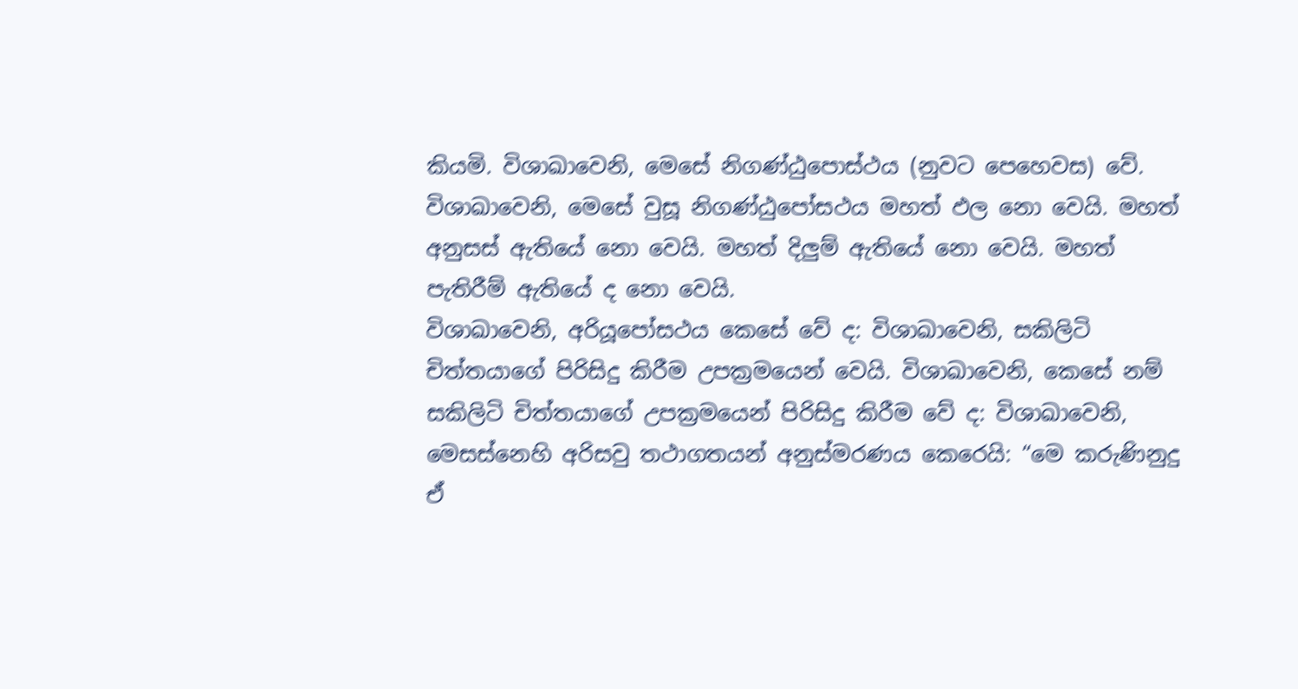කියමි. විශාඛාවෙනි, මෙසේ නිගණ්ඨුපොස්ථය (නුවට පෙහෙවස) වේ. විශාඛාවෙනි, මෙසේ වුසූ නිගණ්ඨුපෝසථය මහත් ඵල නො වෙයි. මහත් අනුසස් ඇතියේ නො වෙයි. මහත් දිලුම් ඇතියේ නො වෙයි. මහත් පැතිරීම් ඇතියේ ද නො වෙයි.
විශාඛාවෙනි, අරියූපෝසථය කෙසේ වේ ද: විශාඛාවෙනි, සකිලිටි චිත්තයාගේ පිරිසිදු කිරීම උපක්‍රමයෙන් වෙයි. විශාඛාවෙනි, කෙසේ නම් සකිලිටි චිත්තයාගේ උපක්‍රමයෙන් පිරිසිදු කිරීම වේ ද: විශාඛාවෙනි, මෙසස්නෙහි අරිසවු තථාගතයන් අනුස්මරණය කෙරෙයි: “මෙ කරුණිනුදු ඒ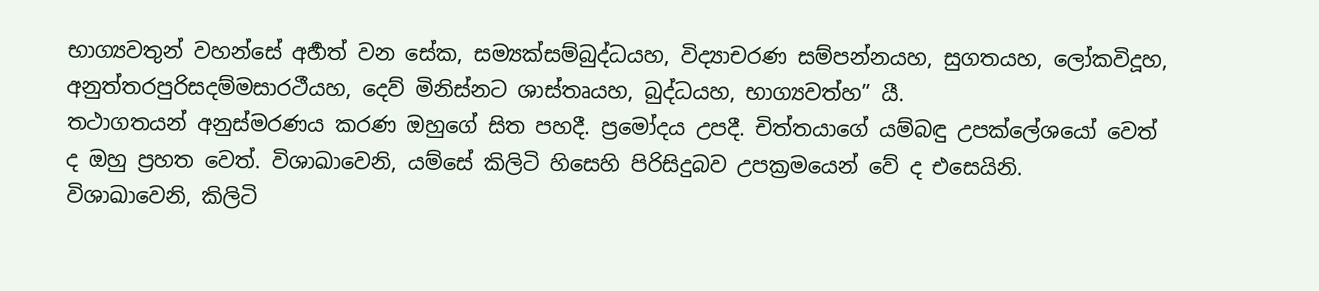භාග්‍යවතුන් වහන්සේ අර්‍හත් වන සේක, සම්‍යක්සම්බුද්ධයහ, විද්‍යාචරණ සම්පන්නයහ, සුගතයහ, ලෝකවිදූහ, අනුත්තරපුරිසදම්මසාරථීයහ, දෙව් මිනිස්නට ශාස්තෘයහ, බුද්ධයහ, භාග්‍යවත්හ” යී.
තථාගතයන් අනුස්මරණය කරණ ඔහුගේ සිත පහදී. ප්‍රමෝදය උපදී. චිත්තයාගේ යම්බඳු උපක්ලේශයෝ වෙත් ද ඔහු ප්‍රහත වෙත්. විශාඛාවෙනි, යම්සේ කිලිටි හිසෙහි පිරිසිදුබව උපක්‍රමයෙන් වේ ද එසෙයිනි.
විශාඛාවෙනි, කිලිටි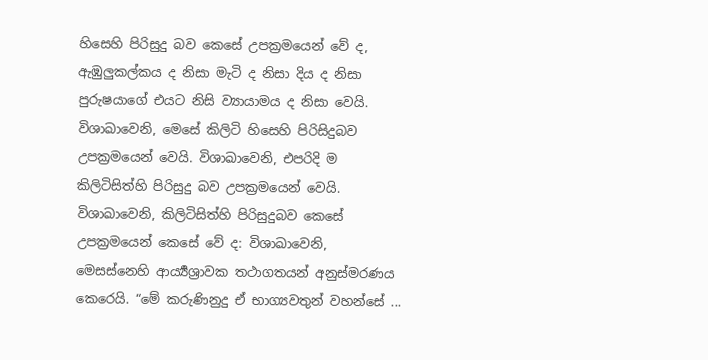හිසෙහි පිරිසුදු බව කෙසේ උපක්‍රමයෙන් වේ ද, ඇඹුලුකල්කය ද නිසා මැටි ද නිසා දිය ද නිසා පුරුෂයාගේ එයට නිසි ව්‍යායාමය ද නිසා වෙයි. විශාඛාවෙනි, මෙසේ කිලිටි හිසෙහි පිරිසිදුබව උපක්‍රමයෙන් වෙයි. විශාඛාවෙනි, එපරිදි ම කිලිටිසිත්හි පිරිසුදු බව උපක්‍රමයෙන් වෙයි.
විශාඛාවෙනි, කිලිටිසිත්හි පිරිසුදුබව කෙසේ උපක්‍රමයෙන් කෙසේ වේ ද: විශාඛාවෙනි, මෙසස්නෙහි ආර්‍ය්‍යශ්‍රාවක තථාගතයන් අනුස්මරණය කෙරෙයි. “මේ කරුණිනුදු ඒ භාග්‍යවතුන් වහන්සේ ...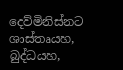දෙව්මිනිස්නට ශාස්තෘයහ, බුද්ධයහ,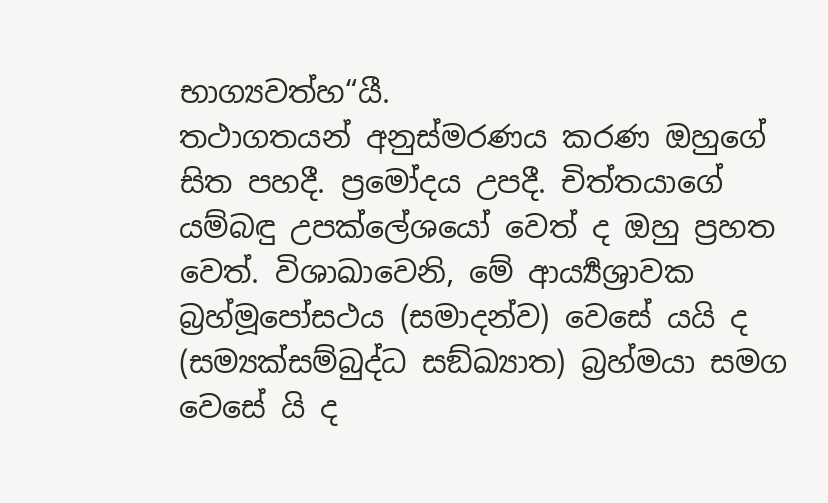භාග්‍යවත්හ“යී.
තථාගතයන් අනුස්මරණය කරණ ඔහුගේ සිත පහදී. ප්‍රමෝදය උපදී. චිත්තයාගේ යම්බඳු උපක්ලේශයෝ වෙත් ද ඔහු ප්‍රහත වෙත්. විශාඛාවෙනි, මේ ආර්‍ය්‍යශ්‍රාවක බ්‍රහ්මූපෝසථය (සමාදන්ව) වෙසේ යයි ද (සම්‍යක්සම්බුද්ධ සඞ්ඛ්‍යාත) බ්‍රහ්මයා සමග වෙසේ යි ද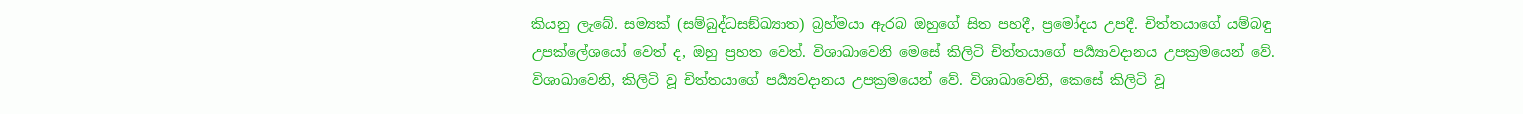කියනු ලැබේ. සම්‍යක් (සම්බුද්ධසඞ්ඛ්‍යාත) බ්‍රහ්මයා ඇරබ ඔහුගේ සිත පහදී, ප්‍රමෝදය උපදී. චිත්තයාගේ යම්බඳු උපක්ලේශයෝ වෙත් ද, ඔහු ප්‍රහත වෙත්. විශාඛාවෙනි මෙසේ කිලිටි චිත්තයාගේ පර්‍ය්‍යාවදානය උපක්‍රමයෙන් වේ.
විශාඛාවෙනි, කිලිටි වූ චිත්තයාගේ පර්‍ය්‍යවදානය උපක්‍රමයෙන් වේ. විශාඛාවෙනි, කෙසේ කිලිටි වූ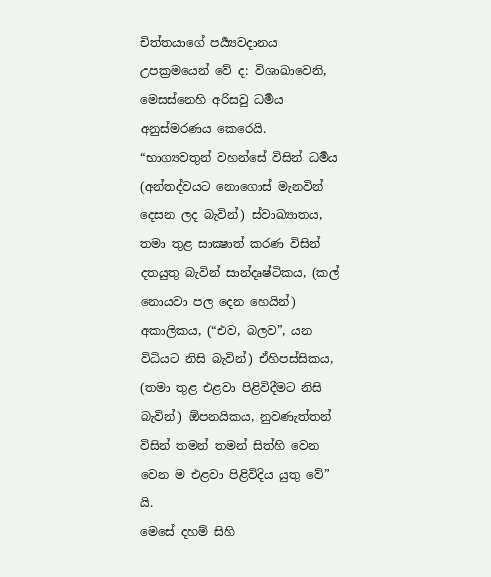චිත්තයාගේ පර්‍ය්‍යවදානය උපක්‍රමයෙන් වේ ද: විශාඛාවෙනි, මෙසස්නෙහි අරිසවු ධර්‍මය අනුස්මරණය කෙරෙයි. “භාග්‍යවතුන් වහන්සේ විසින් ධර්‍මය (අන්තද්වයට නොගොස් මැනවින් දෙසන ලද බැවින්) ස්වාඛ්‍යාතය, තමා තුළ සාක්‍ෂාත් කරණ විසින් දතයුතු බැවින් සාන්දෘෂ්ටිකය, (කල් නොයවා පල දෙන හෙයින්) අකාලිකය, (“එව, බලව”, යන විධියට නිසි බැවින්) ඒහිපස්සිකය, (තමා තුළ එළවා පිළිවිදීමට නිසි බැවින්) ඕපනයිකය, නුවණැත්තන් විසින් තමන් තමන් සිත්හි වෙන වෙන ම එළවා පිළිවිදිය යුතු වේ” යි.
මෙසේ දහම් සිහි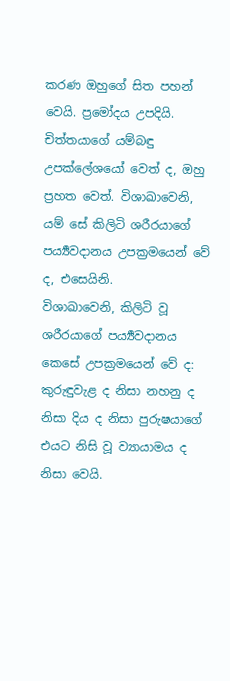කරණ ඔහුගේ සිත පහන් වෙයි. ප්‍රමෝදය උපදියි. චිත්තයාගේ යම්බඳු උපක්ලේශයෝ වෙත් ද, ඔහු ප්‍රහත වෙත්. විශාඛාවෙනි, යම් සේ කිලිටි ශරීරයාගේ පර්‍ය්‍යවදානය උපක්‍රමයෙන් වේ ද, එසෙයිනි.
විශාඛාවෙනි, කිලිටි වූ ශරීරයාගේ පර්‍ය්‍යවදානය කෙසේ උපක්‍රමයෙන් වේ ද: කුරුඳුවැළ ද නිසා නහනු ද නිසා දිය ද නිසා පුරුෂයාගේ එයට නිසි වූ ව්‍යායාමය ද නිසා වෙයි.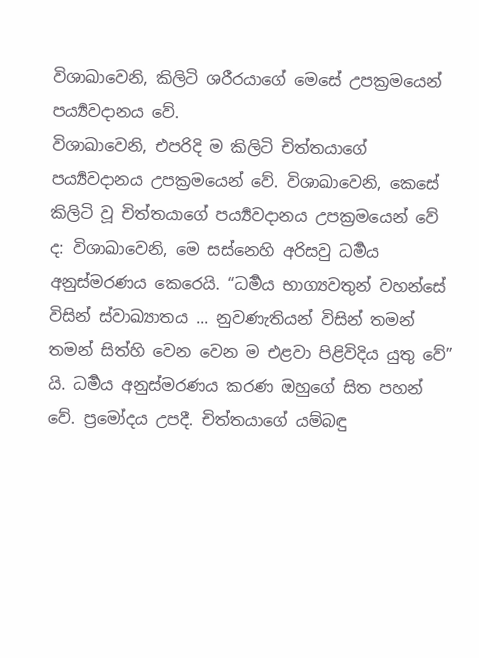විශාඛාවෙනි, කිලිටි ශරීරයාගේ මෙසේ උපක්‍රමයෙන් පර්‍ය්‍යවදානය වේ.
විශාඛාවෙනි, එපරිදි ම කිලිටි චිත්තයාගේ පර්‍ය්‍යවදානය උපක්‍රමයෙන් වේ. විශාඛාවෙනි, කෙසේ කිලිටි වූ චිත්තයාගේ පර්‍ය්‍යවදානය උපක්‍රමයෙන් වේ ද: විශාඛාවෙනි, මෙ සස්නෙහි අරිසවු ධර්‍මය අනුස්මරණය කෙරෙයි. “ධර්‍මය භාග්‍යවතුන් වහන්සේ විසින් ස්වාඛ්‍යාතය ... නුවණැතියන් විසින් තමන් තමන් සිත්හි වෙන වෙන ම එළවා පිළිවිදිය යුතු වේ” යි. ධර්‍මය අනුස්මරණය කරණ ඔහුගේ සිත පහන් වේ. ප්‍රමෝදය උපදී. චිත්තයාගේ යම්බඳු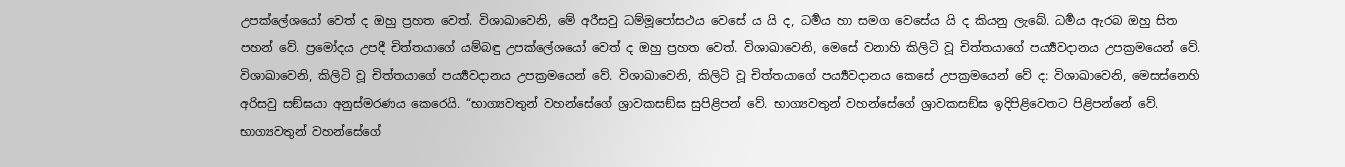උපක්ලේශයෝ වෙත් ද ඔහු ප්‍රහත වෙත්. විශාඛාවෙනි, මේ අරීසවු ධම්මූපෝසථය වෙසේ ය යි ද, ධර්‍මය හා සමග වෙසේය යි ද කියනු ලැබේ. ධර්‍මය ඇරබ ඔහු සිත පහන් වේ. ප්‍රමෝදය උපදී චිත්තයාගේ යම්බඳු උපක්ලේශයෝ වෙත් ද ඔහු ප්‍රහත වෙත්. විශාඛාවෙනි, මෙසේ වනාහි කිලිටි වූ චිත්තයාගේ පර්‍ය්‍යවදානය උපක්‍රමයෙන් වේ.
විශාඛාවෙනි, කිලිටි වූ චිත්තයාගේ පර්‍ය්‍යවදානය උපක්‍රමයෙන් වේ. විශාඛාවෙනි, කිලිටි වූ චිත්තයාගේ පර්‍ය්‍යවදානය කෙසේ උපක්‍රමයෙන් වේ ද: විශාඛාවෙනි, මෙසස්නෙහි අරිසවු සඞ්ඝයා අනුස්මරණය කෙරෙයි. “භාග්‍යවතුන් වහන්සේගේ ශ්‍රාවකසඞ්ඝ සුපිළිපන් වේ. භාග්‍යවතුන් වහන්සේගේ ශ්‍රාවකසඞ්ඝ ඉදිපිළිවෙතට පිළිපන්නේ වේ. භාග්‍යවතුන් වහන්සේගේ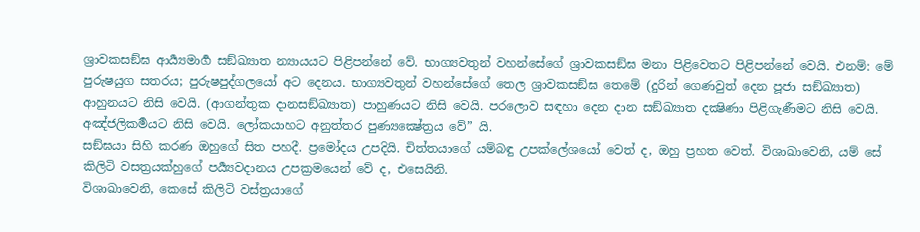ශ්‍රාවකසඞ්ඝ ආර්‍ය්‍යමාර්‍ග සඞ්ඛ්‍යාත න්‍යායයට පිළිපන්නේ වේ. භාග්‍යවතුන් වහන්සේගේ ශ්‍රාවකසඞ්ඝ මනා පිළිවෙතට පිළිපන්නේ වෙයි. එනම්: මේ පුරුෂයුග සතරය; පුරුෂපුද්ගලයෝ අට දෙනය. භාග්‍යවතුන් වහන්සේගේ තෙල ශ්‍රාවකසඞ්ඝ තෙමේ (දුරින් ගෙණවුත් දෙන පූජා සඞ්ඛ්‍යාත) ආහුනයට නිසි වෙයි. (ආගන්තුක දානසඞ්ඛ්‍යාත) පාහුණයට නිසි වෙයි. පරලොව සඳහා දෙන දාන සඞ්ඛ්‍යාත දක්‍ෂිණා පිළිගැණීමට නිසි වෙයි. අඤ්ජලිකර්‍මයට නිසි වෙයි. ලෝකයාහට අනුත්තර පුණ්‍යක්‍ෂේත්‍රය වේ” යි.
සඞ්ඝයා සිහි කරණ ඔහුගේ සිත පහදී. ප්‍රමෝදය උපදියි. චිත්තයාගේ යම්බඳු උපක්ලේශයෝ වෙත් ද, ඔහු ප්‍රහත වෙත්. විශාඛාවෙනි, යම් සේ කිලිටි වසත්‍රයක්හුගේ පර්‍ය්‍යවදානය උපක්‍රමයෙන් වේ ද, එසෙයිනි.
විශාඛාවෙනි, කෙසේ කිලිටි වස්ත්‍රයාගේ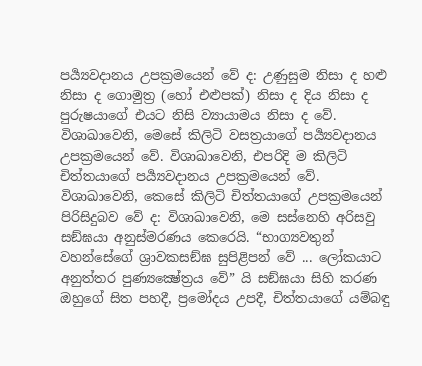පර්‍ය්‍යවදානය උපක්‍රමයෙන් වේ ද: උණුසුම නිසා ද හළු නිසා ද ගොමුත්‍ර (හෝ එළුපක්) නිසා ද දිය නිසා ද පුරුෂයාගේ එයට නිසි ව්‍යායාමය නිසා ද වේ. විශාඛාවෙනි, මෙසේ කිලිටි වසත්‍රයාගේ පර්‍ය්‍යවදානය උපක්‍රමයෙන් වේ. විශාඛාවෙනි, එපරිදි ම කිලිටි චිත්තයාගේ පර්‍ය්‍යවදානය උපක්‍රමයෙන් වේ.
විශාඛාවෙනි, කෙසේ කිලිටි චිත්තයාගේ උපක්‍රමයෙන් පිරිසිදුබව වේ ද: විශාඛාවෙනි, මෙ සස්නෙහි අරිසවු සඞ්ඝයා අනුස්මරණය කෙරෙයි. “භාග්‍යවතුන් වහන්සේගේ ශ්‍රාවකසඞ්ඝ සුපිළිපන් වේ ... ලෝකයාට අනුත්තර පුණ්‍යක්‍ෂේත්‍රය වේ” යි සඞ්ඝයා සිහි කරණ ඔහුගේ සිත පහදී, ප්‍රමෝදය උපදී, චිත්තයාගේ යම්බඳු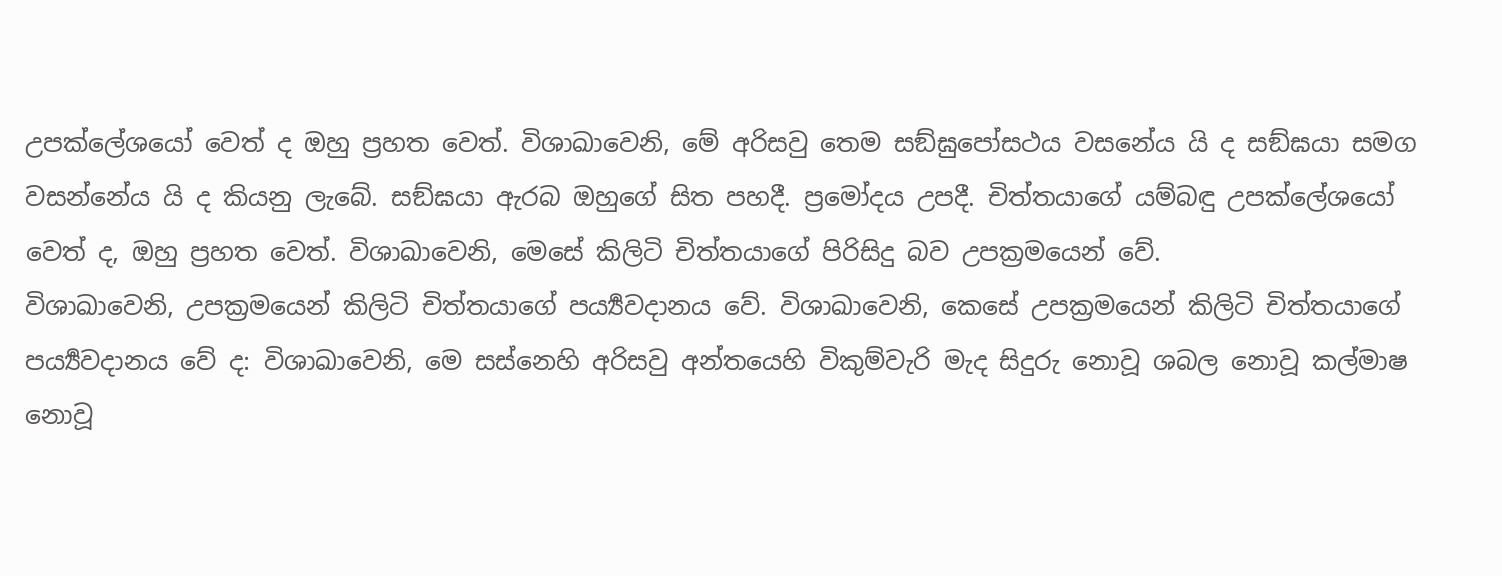උපක්ලේශයෝ වෙත් ද ඔහු ප්‍රහත වෙත්. විශාඛාවෙනි, මේ අරිසවු තෙම සඞ්ඝුපෝසථය වසනේය යි ද සඞ්ඝයා සමග වසන්නේය යි ද කියනු ලැබේ. සඞ්ඝයා ඇරබ ඔහුගේ සිත පහදී. ප්‍රමෝදය උපදී. චිත්තයාගේ යම්බඳු උපක්ලේශයෝ වෙත් ද, ඔහු ප්‍රහත වෙත්. විශාඛාවෙනි, මෙසේ කිලිටි චිත්තයාගේ පිරිසිදු බව උපක්‍රමයෙන් වේ.
විශාඛාවෙනි, උපක්‍රමයෙන් කිලිටි චිත්තයාගේ පර්‍ය්‍යවදානය වේ. විශාඛාවෙනි, කෙසේ උපක්‍රමයෙන් කිලිටි චිත්තයාගේ පර්‍ය්‍යවදානය වේ ද: විශාඛාවෙනි, මෙ සස්නෙහි අරිසවු අන්තයෙහි විකුම්වැරි මැද සිදුරු නොවූ ශබල නොවූ කල්මාෂ නොවූ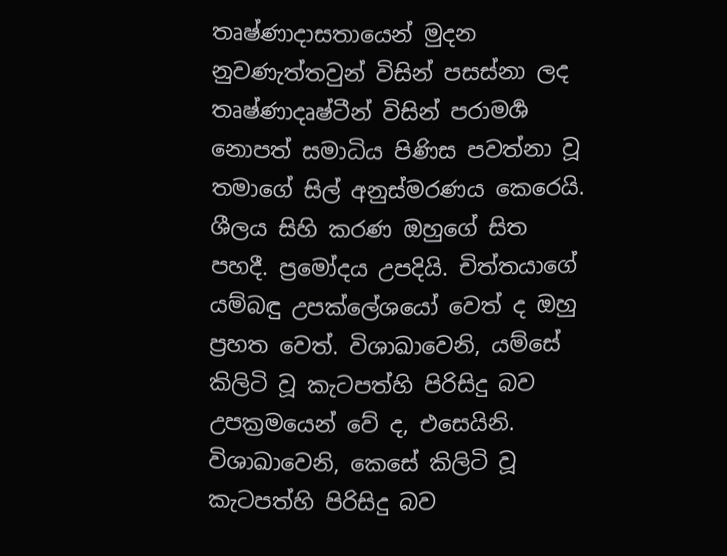තෘෂ්ණාදාසතායෙන් මුදන නුවණැත්තවුන් විසින් පසස්නා ලද තෘෂ්ණාදෘෂ්ටීන් විසින් පරාමර්‍ශ නොපත් සමාධිය පිණිස පවත්නා වූ තමාගේ සිල් අනුස්මරණය කෙරෙයි. ශීලය සිහි කරණ ඔහුගේ සිත පහදී. ප්‍රමෝදය උපදියි. චිත්තයාගේ යම්බඳු උපක්ලේශයෝ වෙත් ද ඔහු ප්‍රහත වෙත්. විශාඛාවෙනි, යම්සේ කිලිටි වූ කැටපත්හි පිරිසිදු බව උපක්‍රමයෙන් වේ ද, එසෙයිනි.
විශාඛාවෙනි, කෙසේ කිලිටි වූ කැටපත්හි පිරිසිදු බව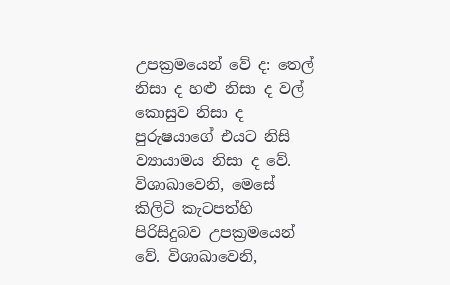උපක්‍රමයෙන් වේ ද: තෙල් නිසා ද හළු නිසා ද වල් කොසුව නිසා ද පුරුෂයාගේ එයට නිසි ව්‍යායාමය නිසා ද වේ. විශාඛාවෙනි, මෙසේ කිලිටි කැටපත්හි පිරිසිදුබව උපක්‍රමයෙන් වේ. විශාඛාවෙනි,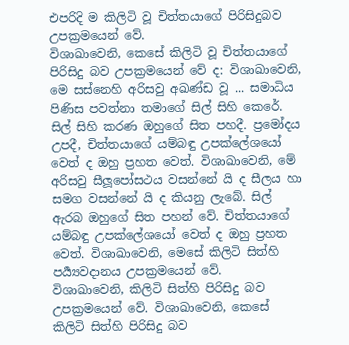එපරිදි ම කිලිටි වූ චිත්තයාගේ පිරිසිදුබව උපක්‍රමයෙන් වේ.
විශාඛාවෙනි, කෙසේ කිලිටි වූ චිත්තයාගේ පිරිසිදු බව උපක්‍රමයෙන් වේ ද: විශාඛාවෙනි, මෙ සස්නෙහි අරිසවු අඛණ්ඩ වූ ... සමාධිය පිණිස පවත්නා තමාගේ සිල් සිහි කෙරේ. සිල් සිහි කරණ ඔහුගේ සිත පහදී. ප්‍රමෝදය උපදී, චිත්තයාගේ යම්බඳු උපක්ලේශයෝ වෙත් ද ඔහු ප්‍රහත වෙත්. විශාඛාවෙනි, මේ අරිසවු සීලූපෝසථය වසන්නේ යි ද සීලය හා සමග වසන්නේ යි ද කියනු ලැබේ. සිල් ඇරබ ඔහුගේ සිත පහන් වේ. චිත්තයාගේ යම්බඳු උපක්ලේශයෝ වෙත් ද ඔහු ප්‍රහත වෙත්. විශාඛාවෙනි, මෙසේ කිලිටි සිත්හි පර්‍ය්‍යවදානය උපක්‍රමයෙන් වේ.
විශාඛාවෙනි, කිලිටි සිත්හි පිරිසිදු බව උපක්‍රමයෙන් වේ. විශාඛාවෙනි, කෙසේ කිලිටි සිත්හි පිරිසිදු බව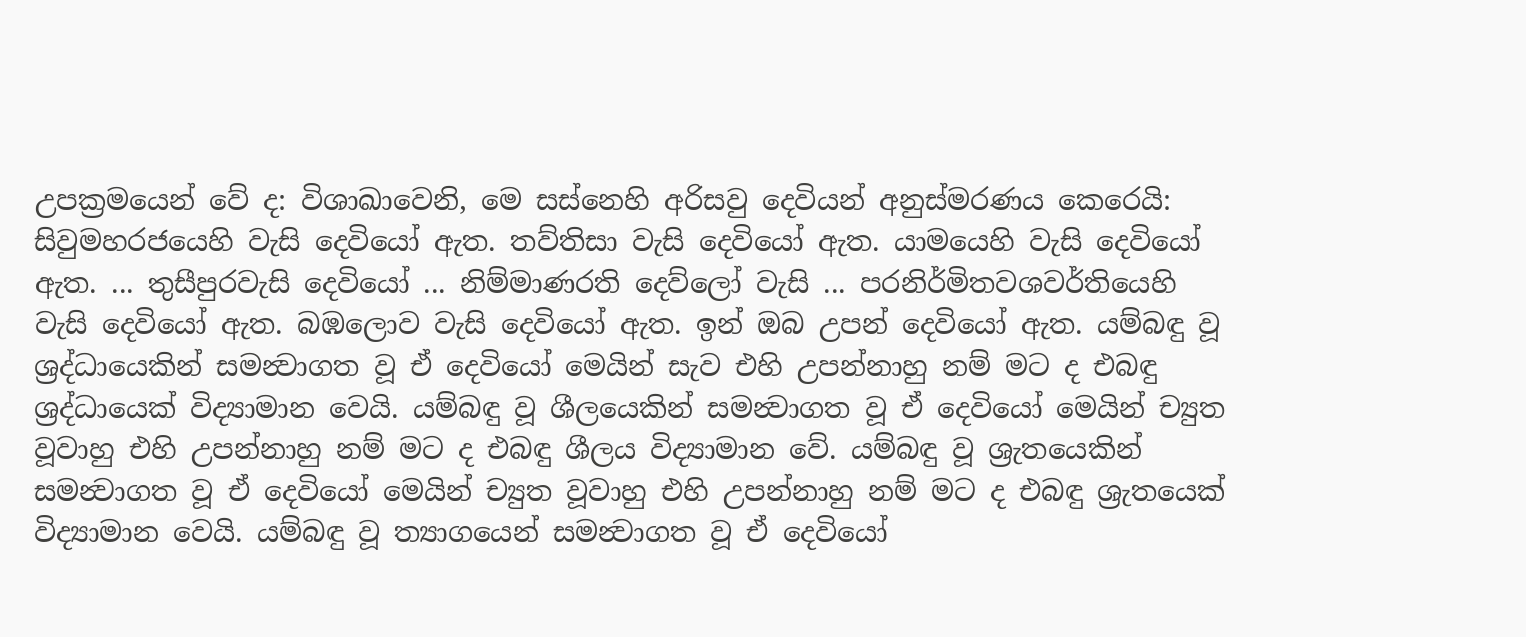උපක්‍රමයෙන් වේ ද: විශාඛාවෙනි, මෙ සස්නෙහි අරිසවු දෙවියන් අනුස්මරණය කෙරෙයි: සිවුමහරජයෙහි වැසි දෙවියෝ ඇත. තව්තිසා වැසි දෙවියෝ ඇත. යාමයෙහි වැසි දෙවියෝ ඇත. ... තුසීපුරවැසි දෙවියෝ ... නිම්මාණරති දෙව්ලෝ වැසි ... පරනිර්මිතවශවර්තියෙහි වැසි දෙවියෝ ඇත. බඹලොව වැසි දෙවියෝ ඇත. ඉන් ඔබ උපන් දෙවියෝ ඇත. යම්බඳු වූ ශ්‍රද්ධායෙකින් සමන්‍වාගත වූ ඒ දෙවියෝ මෙයින් සැව එහි උපන්නාහු නම් මට ද එබඳු ශ්‍රද්ධායෙක් විද්‍යාමාන වෙයි. යම්බඳු වූ ශීලයෙකින් සමන්‍වාගත වූ ඒ දෙවියෝ මෙයින් ච්‍යුත වූවාහු එහි උපන්නාහු නම් මට ද එබඳු ශීලය විද්‍යාමාන වේ. යම්බඳු වූ ශ්‍රැතයෙකින් සමන්‍වාගත වූ ඒ දෙවියෝ මෙයින් ච්‍යුත වූවාහු එහි උපන්නාහු නම් මට ද එබඳු ශ්‍රැතයෙක් විද්‍යාමාන වෙයි. යම්බඳු වූ ත්‍යාගයෙන් සමන්‍වාගත වූ ඒ දෙවියෝ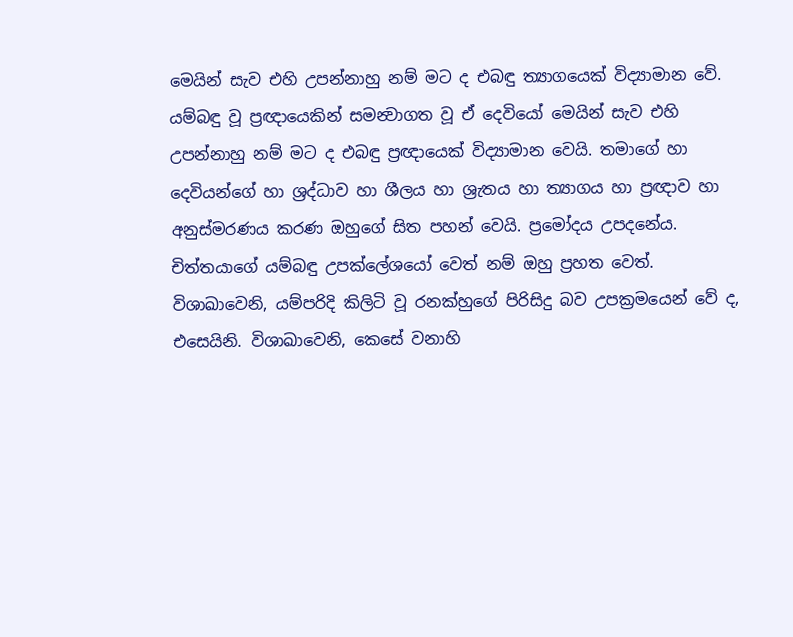මෙයින් සැව එහි උපන්නාහු නම් මට ද එබඳු ත්‍යාගයෙක් විද්‍යාමාන වේ. යම්බඳු වූ ප්‍රඥායෙකින් සමන්‍වාගත වූ ඒ දෙවියෝ මෙයින් සැව එහි උපන්නාහු නම් මට ද එබඳු ප්‍රඥායෙක් විද්‍යාමාන වෙයි. තමාගේ හා දෙවියන්ගේ හා ශ්‍රද්ධාව හා ශීලය හා ශ්‍රැතය හා ත්‍යාගය හා ප්‍රඥාව හා අනුස්මරණය කරණ ඔහුගේ සිත පහන් වෙයි. ප්‍රමෝදය උපදනේය. චිත්තයාගේ යම්බඳු උපක්ලේශයෝ වෙත් නම් ඔහු ප්‍රහත වෙත්.
විශාඛාවෙනි, යම්පරිදි කිලිටි වූ රනක්හුගේ පිරිසිදු බව උපක්‍රමයෙන් වේ ද, එසෙයිනි. විශාඛාවෙනි, කෙසේ වනාහි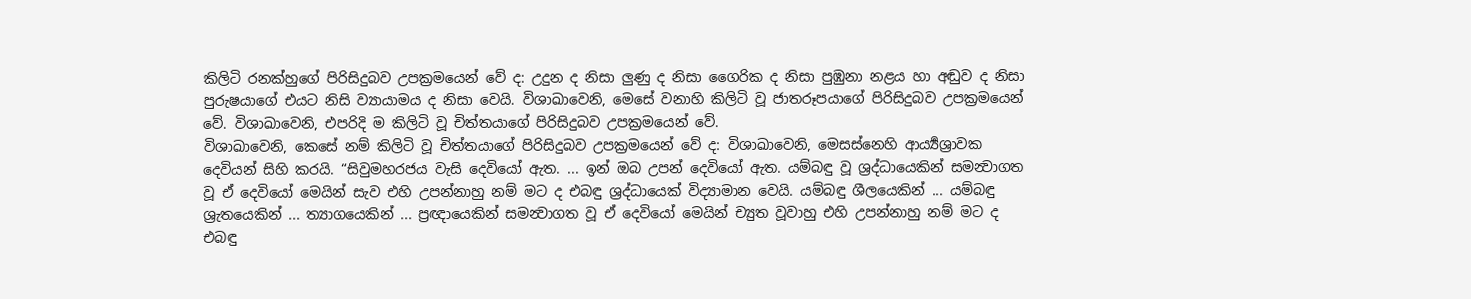කිලිටි රනක්හුගේ පිරිසිදුබව උපක්‍රමයෙන් වේ ද: උදුන ද නිසා ලුණු ද නිසා ගෛරික ද නිසා පුඹුනා නළය හා අඬුව ද නිසා පුරුෂයාගේ එයට නිසි ව්‍යායාමය ද නිසා වෙයි. විශාඛාවෙනි, මෙසේ වනාහි කිලිටි වූ ජාතරූපයාගේ පිරිසිදුබව උපක්‍රමයෙන් වේ. විශාඛාවෙනි, එපරිදි ම කිලිටි වූ චිත්තයාගේ පිරිසිදුබව උපක්‍රමයෙන් වේ.
විශාඛාවෙනි, කෙසේ නම් කිලිටි වූ චිත්තයාගේ පිරිසිදුබව උපක්‍රමයෙන් වේ ද: විශාඛාවෙනි, මෙසස්නෙහි ආර්‍ය්‍යශ්‍රාවක දෙවියන් සිහි කරයි. “සිවුමහරජය වැසි දෙවියෝ ඇත. ... ඉන් ඔබ උපන් දෙවියෝ ඇත. යම්බඳු වූ ශ්‍රද්ධායෙකින් සමන්‍වාගත වූ ඒ දෙවියෝ මෙයින් සැව එහි උපන්නාහු නම් මට ද එබඳු ශ්‍රද්ධායෙක් විද්‍යාමාන වෙයි. යම්බඳු ශීලයෙකින් ... යම්බඳු ශ්‍රැතයෙකින් ... ත්‍යාගයෙකින් ... ප්‍රඥායෙකින් සමන්‍වාගත වූ ඒ දෙවියෝ මෙයින් ච්‍යුත වූවාහු එහි උපන්නාහු නම් මට ද එබඳු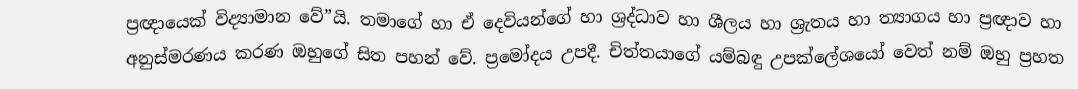ප්‍රඥායෙක් විද්‍යාමාන වේ”යි. තමාගේ හා ඒ දෙවියන්ගේ හා ශ්‍රද්ධාව හා ශීලය හා ශ්‍රැතය හා ත්‍යාගය හා ප්‍රඥාව හා අනුස්මරණය කරණ ඔහුගේ සිත පහන් වේ. ප්‍රමෝදය උපදී. චිත්තයාගේ යම්බඳු උපක්ලේශයෝ වෙත් නම් ඔහු ප්‍රහත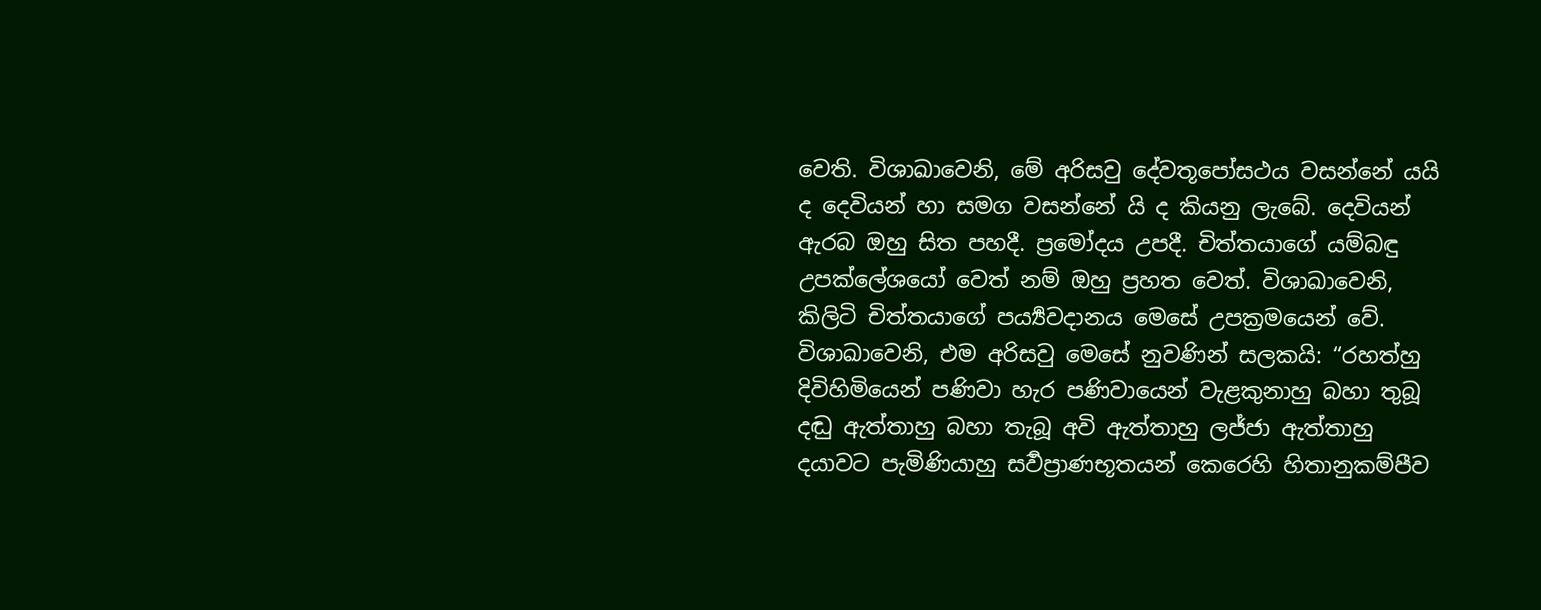වෙති. විශාඛාවෙනි, මේ අරිසවු දේවතූපෝසථය වසන්නේ යයි ද දෙවියන් හා සමග වසන්නේ යි ද කියනු ලැබේ. දෙවියන් ඇරබ ඔහු සිත පහදී. ප්‍රමෝදය උපදී. චිත්තයාගේ යම්බඳු උපක්ලේශයෝ වෙත් නම් ඔහු ප්‍රහත වෙත්. විශාඛාවෙනි, කිලිටි චිත්තයාගේ පර්‍ය්‍යවදානය මෙසේ උපක්‍රමයෙන් වේ.
විශාඛාවෙනි, එම අරිසවු මෙසේ නුවණින් සලකයි: “රහත්හු දිවිහිමියෙන් පණිවා හැර පණිවායෙන් වැළකුනාහු බහා තුබූ දඬු ඇත්තාහු බහා තැබූ අවි ඇත්තාහු ලජ්ජා ඇත්තාහු දයාවට පැමිණියාහු සර්‍වප්‍රාණභූතයන් කෙරෙහි හිතානුකම්පීව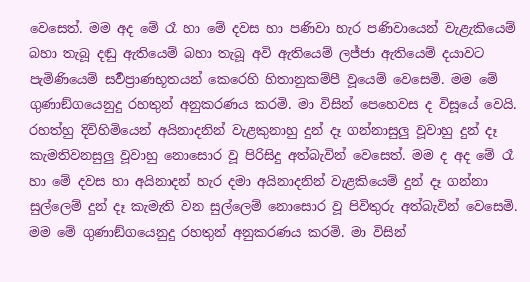වෙසෙත්. මම අද මේ රෑ හා මේ දවස හා පණිවා හැර පණිවායෙන් වැළැකියෙම් බහා තැබූ දඬු ඇතියෙම් බහා තැබූ අවි ඇතියෙම් ලජ්ජා ඇතියෙම් දයාවට පැමිණියෙම් සර්‍වප්‍රාණභූතයන් කෙරෙහි හිතානුකම්පී වූයෙම් වෙසෙමි. මම මේ ගුණාඞ්ගයෙනුදු රහතුන් අනුකරණය කරමි. මා විසින් පෙහෙවස ද විසූයේ වෙයි.
රහත්හු දිවිහිමියෙන් අයිනාදනින් වැළකුනාහු දුන් දෑ ගන්නාසුලු වූවාහු දුන් දෑ කැමතිවනසුලු වූවාහු නොසොර වූ පිරිසිදු අත්බැවින් වෙසෙත්. මම ද අද මේ රෑ හා මේ දවස හා අයිනාදන් හැර දමා අයිනාදනින් වැළකියෙම් දුන් දෑ ගන්නා සුල්ලෙම් දුන් දෑ කැමැති වන සුල්ලෙම් නොසොර වූ පිවිතුරු අත්බැවින් වෙසෙමි. මම මේ ගුණාඞ්ගයෙනුදු රහතුන් අනුකරණය කරමි. මා විසින්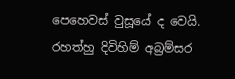පෙහෙවස් වුසූයේ ද වෙයි.
රහත්හු දිවිහිම් අබ්‍රම්සර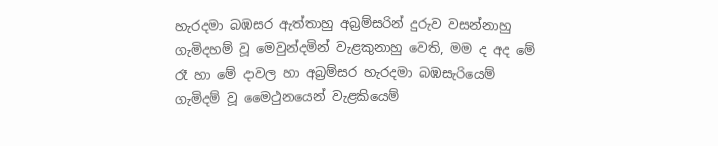හැරදමා බඹසර ඇත්තාහු අබ්‍රම්සරින් දුරුව වසන්නාහු ගැමිදහම් වූ මෙවුන්දමින් වැළකුනාහු වෙති, මම ද අද මේ රෑ හා මේ දාවල හා අබ්‍රම්සර හැරදමා බඹසැරියෙම් ගැමිදම් වූ මෛථුනයෙන් වැළකියෙම්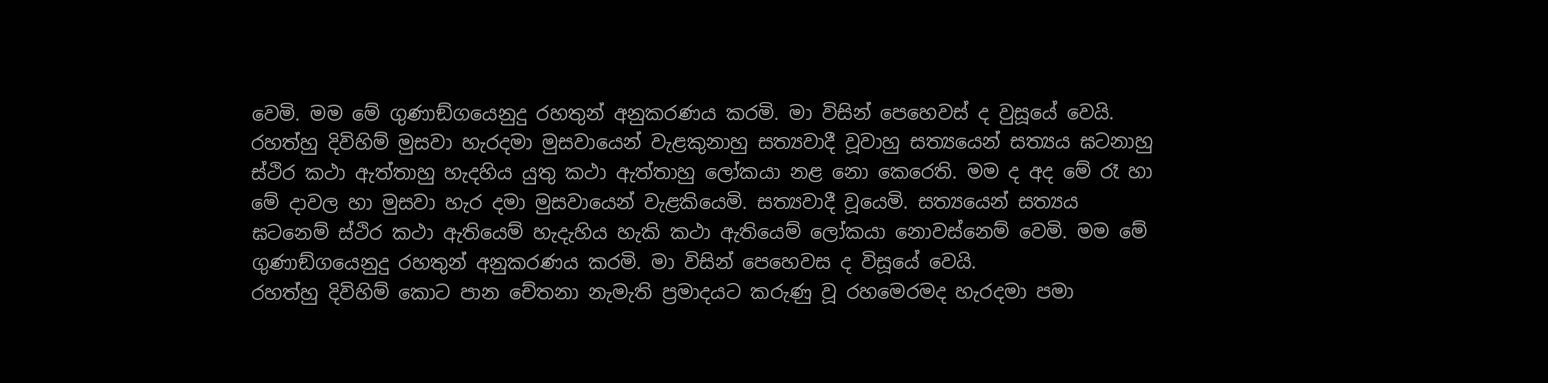වෙමි. මම මේ ගුණාඞ්ගයෙනුදු රහතුන් අනුකරණය කරමි. මා විසින් පෙහෙවස් ද වුසූයේ වෙයි.
රහත්හු දිවිහිම් මුසවා හැරදමා මුසවායෙන් වැළකුනාහු සත්‍යවාදී වූවාහු සත්‍යයෙන් සත්‍යය ඝටනාහු ස්ථිර කථා ඇත්තාහු හැදහිය යුතු කථා ඇත්තාහු ලෝකයා නළ නො කෙරෙති. මම ද අද මේ රෑ හා මේ දාවල හා මුසවා හැර දමා මුසවායෙන් වැළකියෙමි. සත්‍යවාදී වූයෙමි. සත්‍යයෙන් සත්‍යය ඝටනෙම් ස්ථිර කථා ඇතියෙම් හැදැහිය හැකි කථා ඇතියෙම් ලෝකයා නොවස්නෙම් වෙමි. මම මේ ගුණාඞ්ගයෙනුදු රහතුන් අනුකරණය කරමි. මා විසින් පෙහෙවස ද විසූයේ වෙයි.
රහත්හු දිවිහිම් කොට පාන චේතනා නැමැති ප්‍රමාදයට කරුණු වූ රහමෙරමද හැරදමා පමා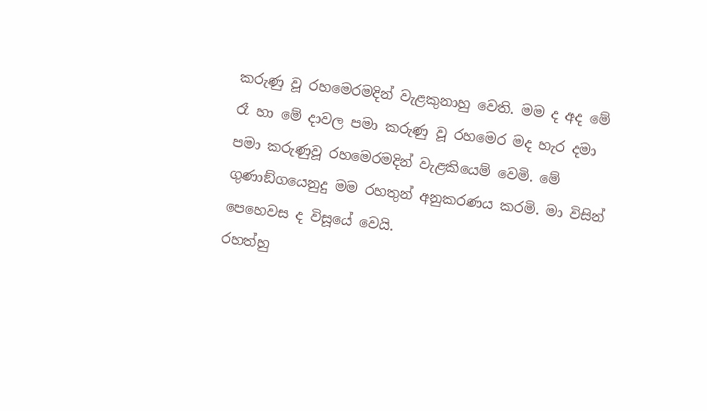කරුණු වූ රහමෙරමදින් වැළකුනාහු වෙති. මම ද අද මේ රෑ හා මේ දාවල පමා කරුණු වූ රහමෙර මද හැර දමා පමා කරුණුවූ රහමෙරමදින් වැළකියෙම් වෙමි. මේ ගුණාඞ්ගයෙනුදු මම රහතුන් අනුකරණය කරමි. මා විසින් පෙහෙවස ද විසූයේ වෙයි.
රහත්හු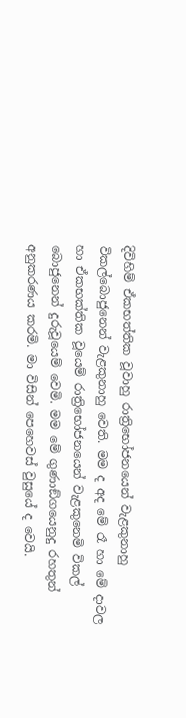දිවිහිම් ඒකභත්තික වූවාහු රාත්‍රිභෝජනයෙන් වැළකුනාහු විකල්බොජුනෙන් වැළකුනාහු වෙති. මම ද අද මේ රෑ හා මේ දාවල හා ඒකභක්තික වූයෙම් රාත්‍රිභෝජනයෙන් වැළකුනෙමි විකල් බොජුනෙන් දුරුවූයෙම් වෙමි. මම මේ ගුණාඞ්ගයෙනුදු රහතුන් අනුකරණය කරමි. මා විසින් පෙහෙවස් වුසුයේ ද වෙයි.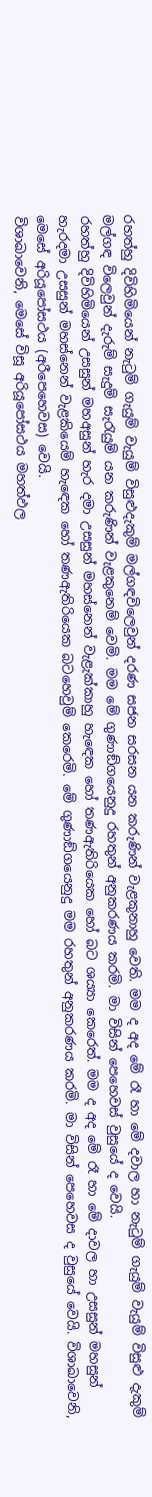රහත්හු දිවිහිමියෙන් නැටුම් ගැයුම් වැයුම් විසුළුදැකුම් මල්ගඳවිලෙවුන් දරණ සජන සරසන යන කරුණින් වැළකුනාහු වෙති. මම ද අද මේ රෑ හා මේ දවාල හා නැටුම් ගැයුම් වැයුම් විසුළු දැකුම් මල්ගඳ විලෙවුන් දැරුම් සැදුම් සැරැයුම් යන කරුණින් වැළකුනෙම් වෙමි. මම මේ ගුණාඞ්ගයෙනුදු රහතුන් අනුකරණය කරමි. මා විසින් පෙහෙවස් වුසුයේ ද වෙයි.
රහත්හු දිවිහිමියෙන් උසසුන් මහඅසුන් හැර දමා උසසුන් මහස්නෙන් වැළැක්කාහු හැඳෙක හෝ තණඇතිරියෙක හෝ බට ශය්‍යා කෙරෙත්. මම ද අද මේ රෑ හා මේ දාවල හා උසසුන් මහසුන් හැරදමා උසසුන් මහස්නෙන් වැළකියෙම් හැඳෙක හෝ තණඇතිරියෙක බටහෙවුම් කෙරෙමි. මේ ගුණාඞ්ගයෙනුදු මම රහතුන් අනුකරණය කරමි. මා විසින් පෙහෙවස ද වුසුයේ වෙයි. විශාඛාවෙනි, මෙසේ අරියූපෝසථය (අරීපෙහෙවස) වෙයි.
විශාඛාවෙනි, මෙසේ විසූ අරියූපෝසථය මහත්ඵල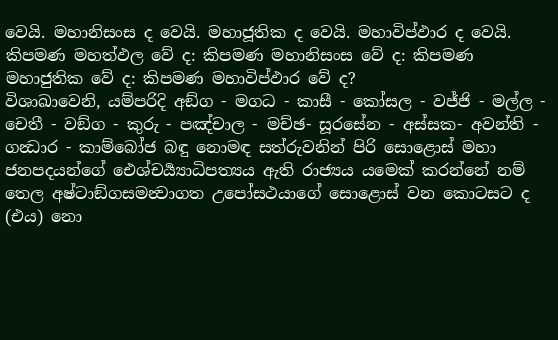වෙයි. මහානිසංස ද වෙයි. මහාජූතික ද වෙයි. මහාවිප්ඵාර ද වෙයි. කිපමණ මහත්ඵල වේ ද: කිපමණ මහානිසංස වේ ද: කිපමණ මහාජුතික වේ ද: කිපමණ මහාවිප්ඵාර වේ ද?
විශාඛාවෙනි, යම්පරිදි අඞ්ග - මගධ - කාසී - කෝසල - වජ්ජි - මල්ල - චෙතී - වඞ්ග - කුරු - පඤ්චාල - මච්ඡ- සූරසේන - අස්සක- අවන්ති - ගන්‍ධාර - කාම්බෝජ බඳු නොමඳ සත්රුවනින් පිරි සොළොස් මහා ජනපදයන්ගේ ඓශ්චර්‍ය්‍යාධිපත්‍යය ඇති රාජ්‍යය යමෙක් කරන්නේ නම් තෙල අෂ්ටාඞ්ගසමන්‍වාගත උපෝසථයාගේ සොළොස් වන කොටසට ද (එය) නො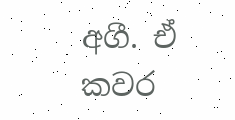අගී. ඒ කවර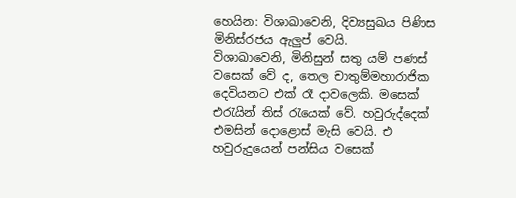හෙයින: විශාඛාවෙනි, දිව්‍යසුඛය පිණිස මිනිස්රජය ඇලුප් වෙයි.
විශාඛාවෙනි, මිනිසුන් සතු යම් පණස් වසෙක් වේ ද, තෙල චාතුම්මහාරාජික දෙවියනට එක් රෑ දාවලෙකි. මසෙක් එරැයින් තිස් රැයෙක් වේ. හවුරුද්දෙක් එමසින් දොළොස් මැසි වෙයි. එ හවුරුදුයෙන් පන්සිය වසෙක්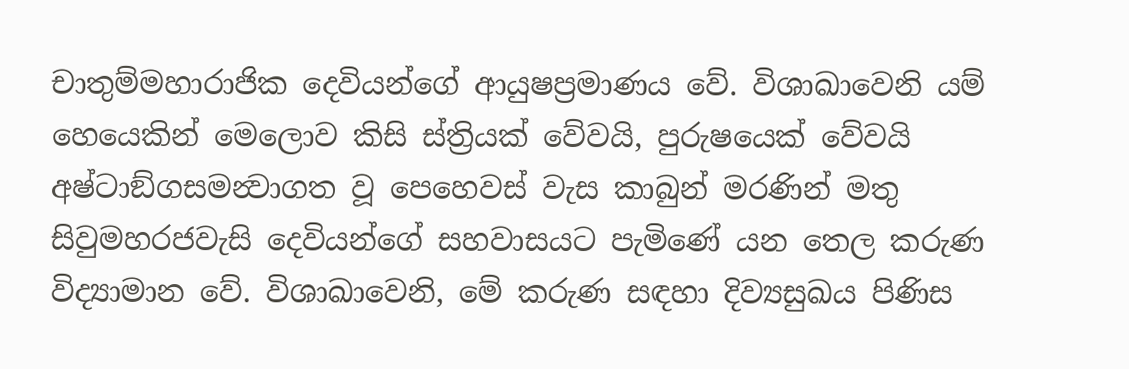චාතුම්මහාරාජික දෙවියන්ගේ ආයුෂප්‍රමාණය වේ. විශාඛාවෙනි යම් හෙයෙකින් මෙලොව කිසි ස්ත්‍රියක් වේවයි, පුරුෂයෙක් වේවයි අෂ්ටාඞ්ගසමන්‍වාගත වූ පෙහෙවස් වැස කාබුන් මරණින් මතු සිවුමහරජවැසි දෙවියන්ගේ සහවාසයට පැමිණේ යන තෙල කරුණ විද්‍යාමාන වේ. විශාඛාවෙනි, මේ කරුණ සඳහා දිව්‍යසුඛය පිණිස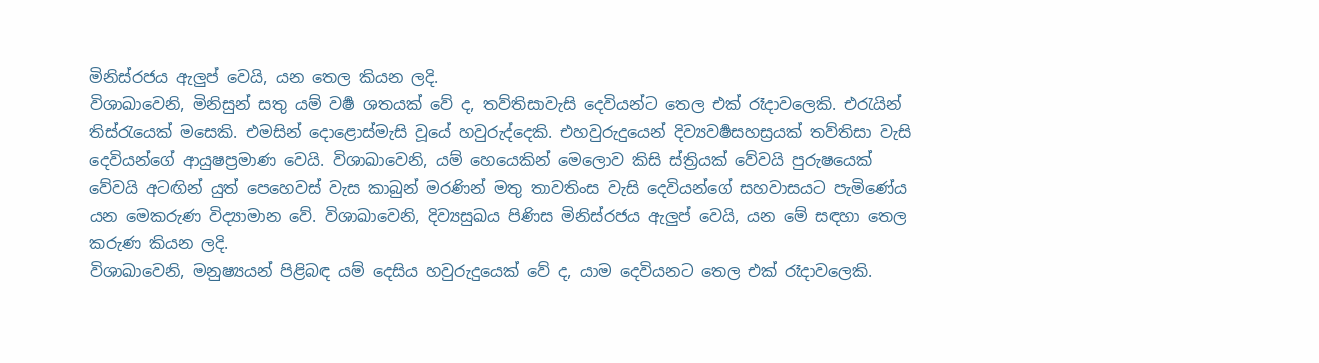මිනිස්රජය ඇලුප් වෙයි, යන තෙල කියන ලදි.
විශාඛාවෙනි, මිනිසුන් සතු යම් වර්‍ෂ ශතයක් වේ ද, තව්තිසාවැසි දෙවියන්ට තෙල එක් රෑදාවලෙකි. එරැයින් තිස්රැයෙක් මසෙකි. එමසින් දොළොස්මැසි වූයේ හවුරුද්දෙකි. එහවුරුදුයෙන් දිව්‍යවර්‍ෂසහස්‍රයක් තව්තිසා වැසි දෙවියන්ගේ ආයුෂප්‍රමාණ වෙයි. විශාඛාවෙනි, යම් හෙයෙකින් මෙලොව කිසි ස්ත්‍රියක් වේවයි පුරුෂයෙක් වේවයි අටඟින් යුත් පෙහෙවස් වැස කාබුන් මරණින් මතු තාවතිංස වැසි දෙවියන්ගේ සහවාසයට පැමිණේය යන මෙකරුණ විද්‍යාමාන වේ. විශාඛාවෙනි, දිව්‍යසුඛය පිණිස මිනිස්රජය ඇලුප් වෙයි, යන මේ සඳහා තෙල කරුණ කියන ලදි.
විශාඛාවෙනි, මනුෂ්‍යයන් පිළිබඳ යම් දෙසිය හවුරුදුයෙක් වේ ද, යාම දෙවියනට තෙල එක් රෑදාවලෙකි.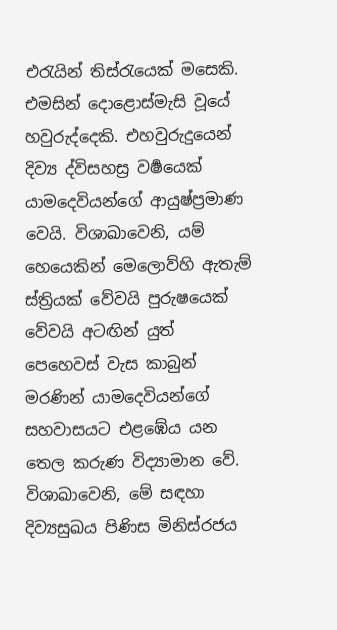එරැයින් තිස්රැයෙක් මසෙකි. එමසින් දොළොස්මැසි වූයේ හවුරුද්දෙකි. එහවුරුදුයෙන් දිව්‍ය ද්විසහස්‍ර වර්‍ෂයෙක් යාමදෙවියන්ගේ ආයුෂ්ප්‍රමාණ වෙයි. විශාඛාවෙනි, යම් හෙයෙකින් මෙලොව්හි ඇතැම් ස්ත්‍රියක් වේවයි පුරුෂයෙක් වේවයි අටඟින් යුත් පෙහෙවස් වැස කාබුන් මරණින් යාමදෙවියන්ගේ සහවාසයට එළඹේය යන තෙල කරුණ විද්‍යාමාන වේ. විශාඛාවෙනි, මේ සඳහා දිව්‍යසුඛය පිණිස මිනිස්රජය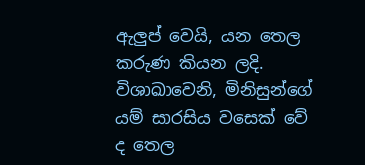ඇලුප් වෙයි, යන තෙල කරුණ කියන ලදි.
විශාඛාවෙනි, මිනිසුන්ගේ යම් සාරසිය වසෙක් වේ ද තෙල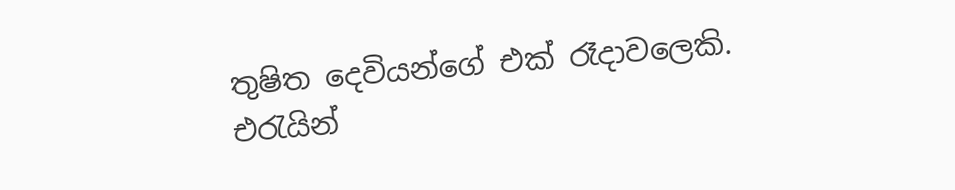තුෂිත දෙවියන්ගේ එක් රෑදාවලෙකි. එරැයින්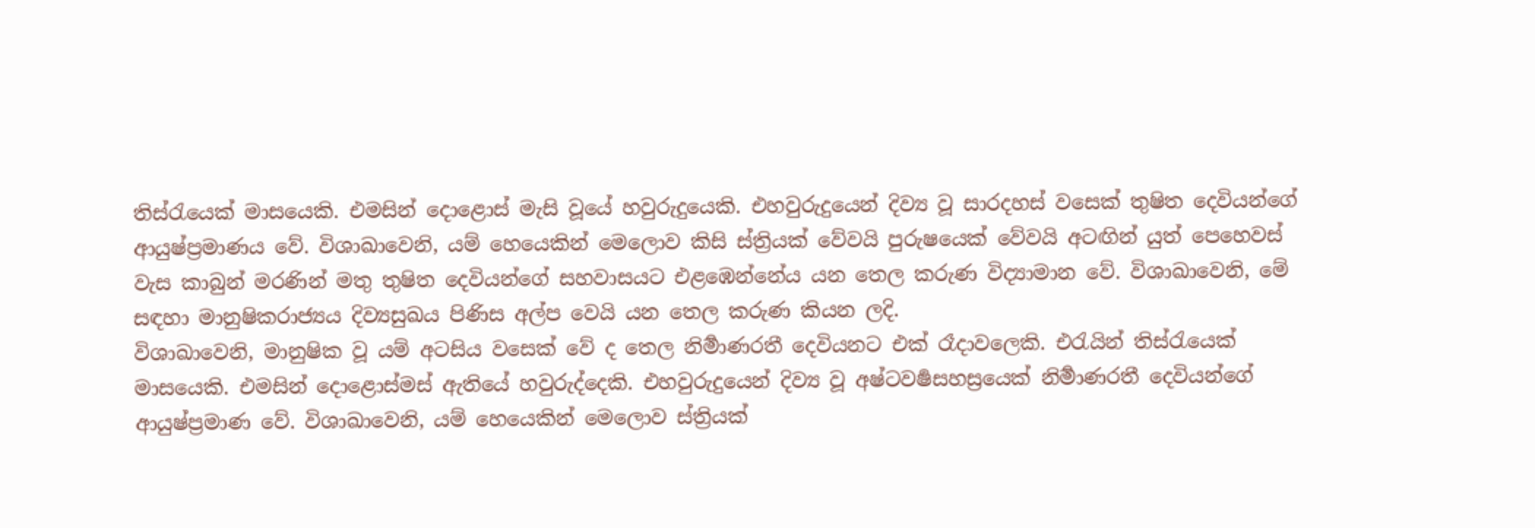තිස්රැයෙක් මාසයෙකි. එමසින් දොළොස් මැසි වූයේ හවුරුදුයෙකි. එහවුරුදුයෙන් දිව්‍ය වූ සාරදහස් වසෙක් තුෂිත දෙවියන්ගේ ආයුෂ්ප්‍රමාණය වේ. විශාඛාවෙනි, යම් හෙයෙකින් මෙලොව කිසි ස්ත්‍රියක් වේවයි පුරුෂයෙක් වේවයි අටඟින් යුත් පෙහෙවස් වැස කාබුන් මරණින් මතු තුෂිත දෙවියන්ගේ සහවාසයට එළඹෙන්නේය යන තෙල කරුණ විද්‍යාමාන වේ. විශාඛාවෙනි, මේ සඳහා මානුෂිකරාජ්‍යය දිව්‍යසුඛය පිණිස අල්ප වෙයි යන තෙල කරුණ කියන ලදි.
විශාඛාවෙනි, මානුෂික වූ යම් අටසිය වසෙක් වේ ද තෙල නිර්‍මාණරතී දෙවියනට එක් රෑදාවලෙකි. එරැයින් තිස්රැයෙක් මාසයෙකි. එමසින් දොළොස්මස් ඇතියේ හවුරුද්දෙකි. එහවුරුදුයෙන් දිව්‍ය වූ අෂ්ටවර්‍ෂසහස්‍රයෙක් නිර්‍මාණරතී දෙවියන්ගේ ආයුෂ්ප්‍රමාණ වේ. විශාඛාවෙනි, යම් හෙයෙකින් මෙලොව ස්ත්‍රියක්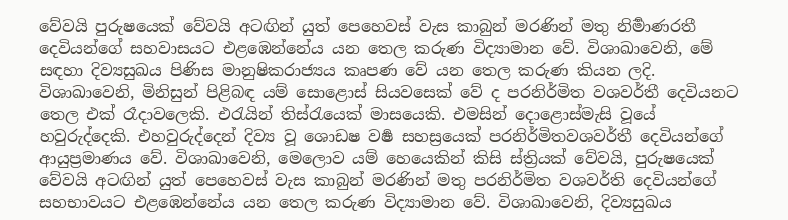වේවයි පුරුෂයෙක් වේවයි අටඟින් යුත් පෙහෙවස් වැස කාබුන් මරණින් මතු නිර්‍මාණරතී දෙවියන්ගේ සහවාසයට එළඹෙන්නේය යන තෙල කරුණ විද්‍යාමාන වේ. විශාඛාවෙනි, මේ සඳහා දිව්‍යසුඛය පිණිස මානුෂිකරාජ්‍යය කෘපණ වේ යන තෙල කරුණ කියන ලදි.
විශාඛාවෙනි, මිනිසුන් පිළිබඳ යම් සොළොස් සියවසෙක් වේ ද පරනිර්මිත වශවර්තී දෙවියනට තෙල එක් රෑදාවලෙකි. එරැයින් තිස්රැයෙක් මාසයෙකි. එමසින් දොළොස්මැසි වූයේ හවුරුද්දෙකි. එහවුරුද්දෙන් දිව්‍ය වූ ශොඩෂ වර්‍ෂ සහස්‍රයෙක් පරනිර්මිතවශවර්තී දෙවියන්ගේ ආයුප්‍රමාණය වේ. විශාඛාවෙනි, මෙලොව යම් හෙයෙකින් කිසි ස්ත්‍රියක් වේවයි, පුරුෂයෙක් වේවයි අටඟින් යුත් පෙහෙවස් වැස කාබුන් මරණින් මතු පරනිර්මිත වශවර්ති දෙවියන්ගේ සහභාවයට එළඹෙන්නේය යන තෙල කරුණ විද්‍යාමාන වේ. විශාඛාවෙනි, දිව්‍යසුඛය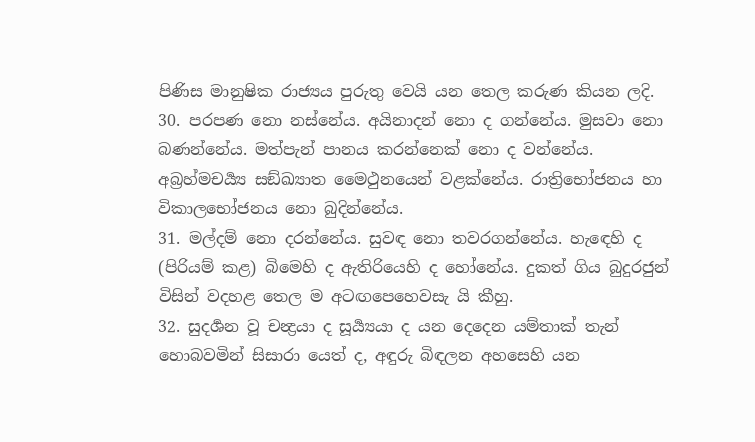පිණිස මානුෂික රාජ්‍යය පුරුතු වෙයි යන තෙල කරුණ කියන ලදි.
30. පරපණ නො නස්නේය. අයිනාදන් නො ද ගන්නේය. මුසවා නො බණන්නේය. මත්පැන් පානය කරන්නෙක් නො ද වන්නේය. අබ්‍රහ්මචර්‍ය්‍ය සඞ්ඛ්‍යාත මෛථුනයෙන් වළක්නේය. රාත්‍රිභෝජනය හා විකාලභෝජනය නො බුදින්නේය.
31. මල්දම් නො දරන්නේය. සුවඳ නො තවරගන්නේය. හැඳෙහි ද (පිරියම් කළ) බිමෙහි ද ඇතිරියෙහි ද හෝනේය. දුකත් ගිය බුදුරජුන් විසින් වදහළ තෙල ම අටඟපෙහෙවසැ යි කීහු.
32. සුදර්‍ශන වූ චන්‍ද්‍රයා ද සූර්‍ය්‍යයා ද යන දෙදෙන යම්තාක් තැන් හොබවමින් සිසාරා යෙත් ද, අඳුරු බිඳලන අහසෙහි යන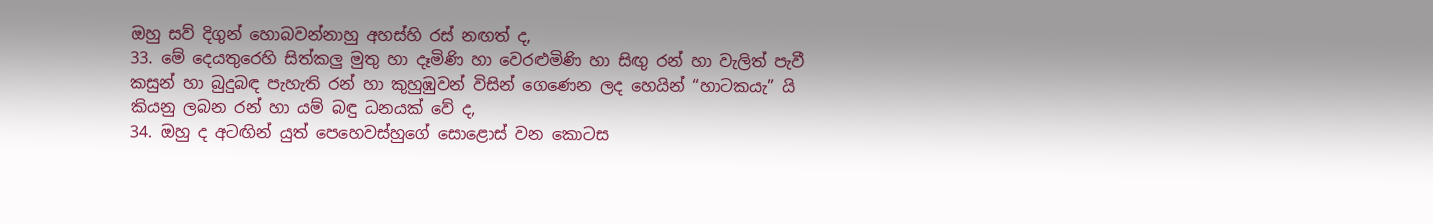ඔහු සව් දිගුන් හොබවන්නාහු අහස්හි රස් නඟත් ද,
33. මේ දෙයතුරෙහි සිත්කලු මුතු හා දෑමිණි හා වෙරළුමිණි හා සිඟු රන් හා වැලිත් පැවී කසුන් හා බුදුබඳ පැහැති රන් හා කුහුඹුවන් විසින් ගෙණෙන ලද හෙයින් “හාටකයැ” යි කියනු ලබන රන් හා යම් බඳු ධනයක් වේ ද,
34. ඔහු ද අටඟින් යුත් පෙහෙවස්හුගේ සොළොස් වන කොටස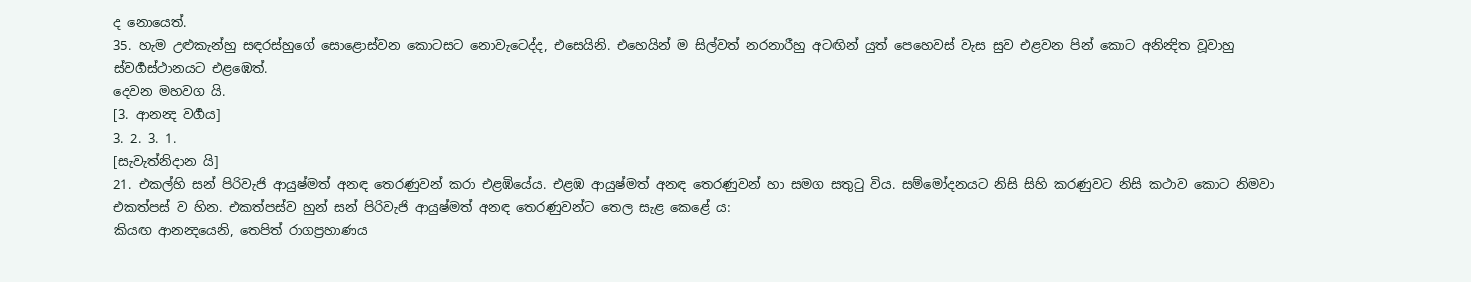ද නොයෙත්.
35. හැම උළුකැන්හු සඳරස්හුගේ සොළොස්වන කොටසට නොවැටෙද්ද, එසෙයිනි. එහෙයින් ම සිල්වත් නරනාරීහු අටඟින් යුත් පෙහෙවස් වැස සුව එළවන පින් කොට අනින්‍දිත වූවාහු ස්වර්‍ගස්ථානයට එළඹෙත්.
දෙවන මහවග යි.
[3. ආනන්‍ද වර්‍ගය]
3. 2. 3. 1.
[සැවැත්නිදාන යි]
21. එකල්හි සන් පිරිවැජි ආයුෂ්මත් අනඳ තෙරණුවන් කරා එළඹියේය. එළඹ ආයුෂ්මත් අනඳ තෙරණුවන් හා සමග සතුටු විය. සම්මෝදනයට නිසි සිහි කරණුවට නිසි කථාව කොට නිමවා එකත්පස් ව හින. එකත්පස්ව හුන් සන් පිරිවැජි ආයුෂ්මත් අනඳ තෙරණුවන්ට තෙල සැළ කෙළේ ය:
කියඟ ආනන්‍දයෙනි, තෙපිත් රාගප්‍රහාණය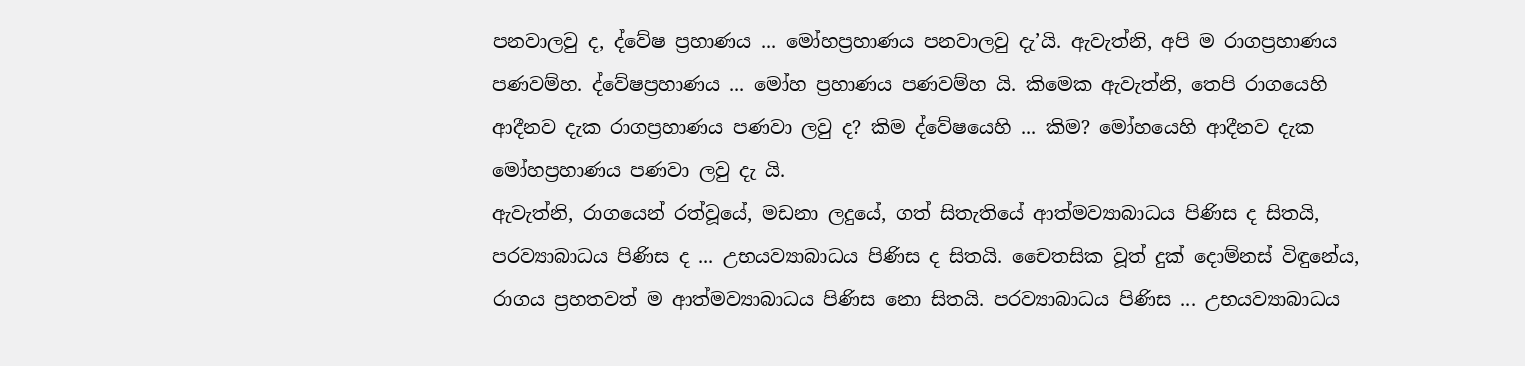පනවාලවු ද, ද්වේෂ ප්‍රහාණය ... මෝහප්‍රහාණය පනවාලවු දැ’යි. ඇවැත්නි, අපි ම රාගප්‍රහාණය පණවම්හ. ද්වේෂප්‍රහාණය ... මෝහ ප්‍රහාණය පණවම්හ යි. කිමෙක ඇවැත්නි, තෙපි රාගයෙහි ආදීනව දැක රාගප්‍රහාණය පණවා ලවු ද? කිම ද්වේෂයෙහි ... කිම? මෝහයෙහි ආදීනව දැක මෝහප්‍රහාණය පණවා ලවු දැ යි.
ඇවැත්නි, රාගයෙන් රත්වූයේ, මඩනා ලදුයේ, ගත් සිතැතියේ ආත්මව්‍යාබාධය පිණිස ද සිතයි, පරව්‍යාබාධය පිණිස ද ... උභයව්‍යාබාධය පිණිස ද සිතයි. චෛතසික වූත් දුක් දොම්නස් විඳුනේය, රාගය ප්‍රහතවත් ම ආත්මව්‍යාබාධය පිණිස නො සිතයි. පරව්‍යාබාධය පිණිස ... උභයව්‍යාබාධය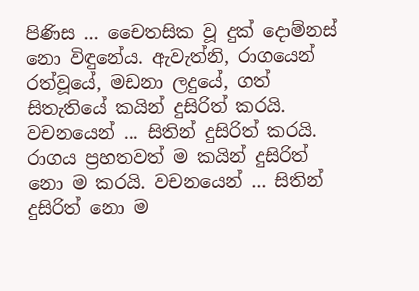පිණිස ... චෛතසික වූ දුක් දොම්නස් නො විඳුනේය. ඇවැත්නි, රාගයෙන් රත්වූයේ, මඩනා ලදුයේ, ගත් සිතැතියේ කයින් දුසිරිත් කරයි. වචනයෙන් ... සිතින් දුසිරිත් කරයි. රාගය ප්‍රහතවත් ම කයින් දුසිරිත් නො ම කරයි. වචනයෙන් ... සිතින් දුසිරිත් නො ම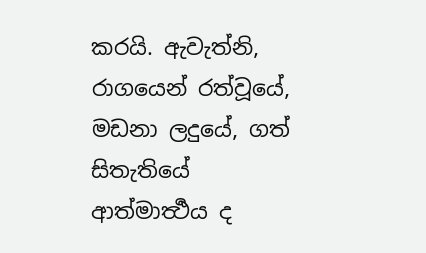කරයි. ඇවැත්නි, රාගයෙන් රත්වූයේ, මඩනා ලදුයේ, ගත් සිතැතියේ ආත්මාර්‍ත්‍ථය ද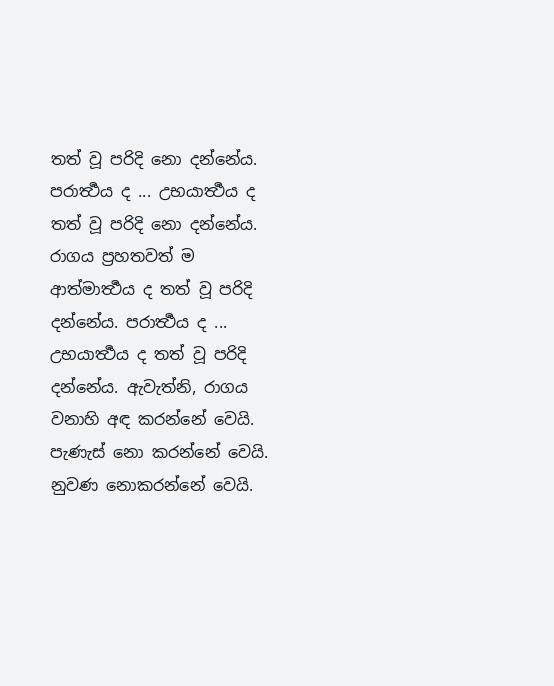තත් වූ පරිදි නො දන්නේය. පරාර්‍ත්‍ථය ද ... උභයාර්‍ත්‍ථය ද තත් වූ පරිදි නො දන්නේය. රාගය ප්‍රහතවත් ම ආත්මාර්‍ත්‍ථය ද තත් වූ පරිදි දන්නේය. පරාර්‍ත්‍ථය ද ... උභයාර්‍ත්‍ථය ද තත් වූ පරිදි දන්නේය. ඇවැත්නි, රාගය වනාහි අඳ කරන්නේ වෙයි. පැණැස් නො කරන්නේ වෙයි. නුවණ නොකරන්නේ වෙයි.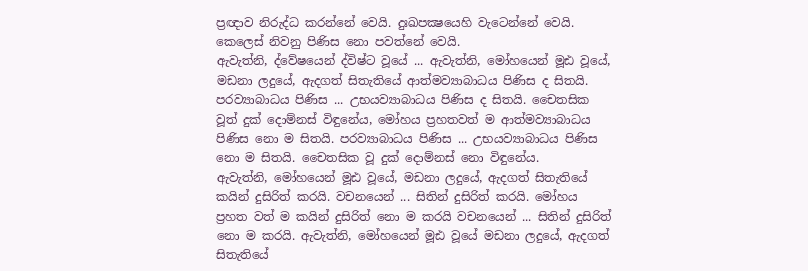ප්‍රඥාව නිරුද්ධ කරන්නේ වෙයි. දුඃඛපක්‍ෂයෙහි වැටෙන්නේ වෙයි. කෙලෙස් නිවනු පිණිස නො පවත්නේ වෙයි.
ඇවැත්නි, ද්වේෂයෙන් ද්විෂ්ට වූයේ ... ඇවැත්නි, මෝහයෙන් මූඪ වූයේ, මඩනා ලදුයේ, ඇදගත් සිතැතියේ ආත්මව්‍යාබාධය පිණිස ද සිතයි. පරව්‍යාබාධය පිණිස ... උභයව්‍යාබාධය පිණිස ද සිතයි. චෛතසික වූත් දුක් දොම්නස් විඳුනේය, මෝහය ප්‍රහතවත් ම ආත්මව්‍යාබාධය පිණිස නො ම සිතයි. පරව්‍යාබාධය පිණිස ... උභයව්‍යාබාධය පිණිස නො ම සිතයි. චෛතසික වූ දුක් දොම්නස් නො විඳුනේය.
ඇවැත්නි, මෝහයෙන් මූඪ වූයේ, මඩනා ලදුයේ, ඇදගත් සිතැතියේ කයින් දුසිරිත් කරයි. වචනයෙන් ... සිතින් දුසිරිත් කරයි. මෝහය ප්‍රහත වත් ම කයින් දුසිරිත් නො ම කරයි වචනයෙන් ... සිතින් දුසිරිත් නො ම කරයි. ඇවැත්නි, මෝහයෙන් මූඪ වූයේ මඩනා ලදුයේ, ඇදගත් සිතැතියේ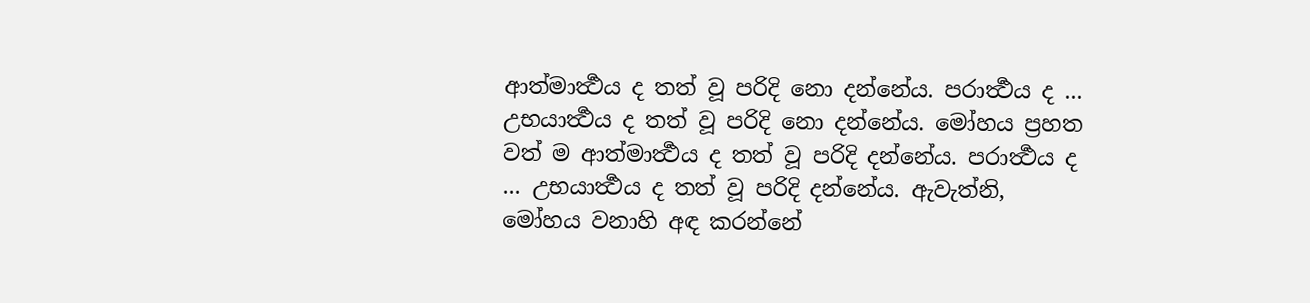ආත්මාර්‍ත්‍ථය ද තත් වූ පරිදි නො දන්නේය. පරාර්‍ත්‍ථය ද ... උභයාර්‍ත්‍ථය ද තත් වූ පරිදි නො දන්නේය. මෝහය ප්‍රහත වත් ම ආත්මාර්‍ත්‍ථය ද තත් වූ පරිදි දන්නේය. පරාර්‍ත්‍ථය ද ... උභයාර්‍ත්‍ථය ද තත් වූ පරිදි දන්නේය. ඇවැත්නි, මෝහය වනාහි අඳ කරන්නේ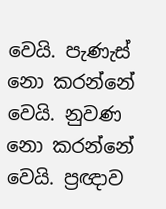වෙයි. පැණැස් නො කරන්නේ වෙයි. නුවණ නො කරන්නේ වෙයි. ප්‍රඥාව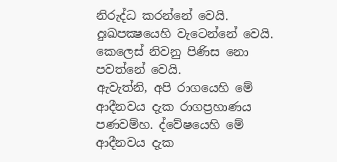නිරුද්ධ කරන්නේ වෙයි. දුඃඛපක්‍ෂයෙහි වැටෙන්නේ වෙයි. කෙලෙස් නිවනු පිණිස නො පවත්නේ වෙයි.
ඇවැත්නි, අපි රාගයෙහි මේ ආදීනවය දැක රාගප්‍රහාණය පණවම්හ. ද්වේෂයෙහි මේ ආදීනවය දැක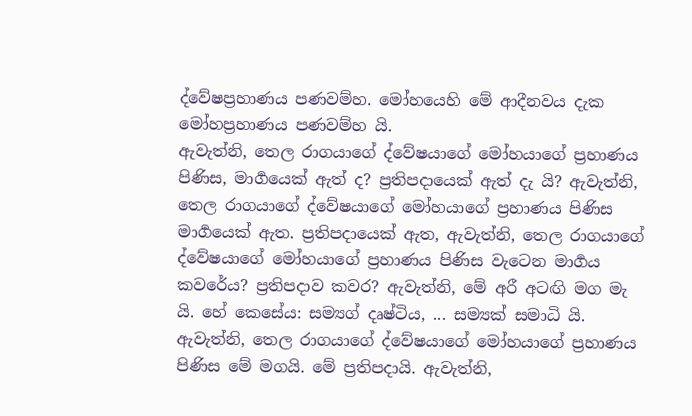ද්වේෂප්‍රහාණය පණවම්හ. මෝහයෙහි මේ ආදීනවය දැක මෝහප්‍රහාණය පණවම්හ යි.
ඇවැත්නි, තෙල රාගයාගේ ද්වේෂයාගේ මෝහයාගේ ප්‍රහාණය පිණිස, මාර්‍ගයෙක් ඇත් ද? ප්‍රතිපදායෙක් ඇත් දැ යි? ඇවැත්නි, තෙල රාගයාගේ ද්වේෂයාගේ මෝහයාගේ ප්‍රහාණය පිණිස මාර්‍ගයෙක් ඇත. ප්‍රතිපදායෙක් ඇත, ඇවැත්නි, තෙල රාගයාගේ ද්වේෂයාගේ මෝහයාගේ ප්‍රහාණය පිණිස වැටෙන මාර්‍ගය කවරේය? ප්‍රතිපදාව කවර? ඇවැත්නි, මේ අරී අටඟි මග මැ යි. හේ කෙසේය: සම්‍යග් දෘෂ්ටිය, ... සම්‍යක් සමාධි යි. ඇවැත්නි, තෙල රාගයාගේ ද්වේෂයාගේ මෝහයාගේ ප්‍රහාණය පිණිස මේ මගයි. මේ ප්‍රතිපදායි. ඇවැත්නි,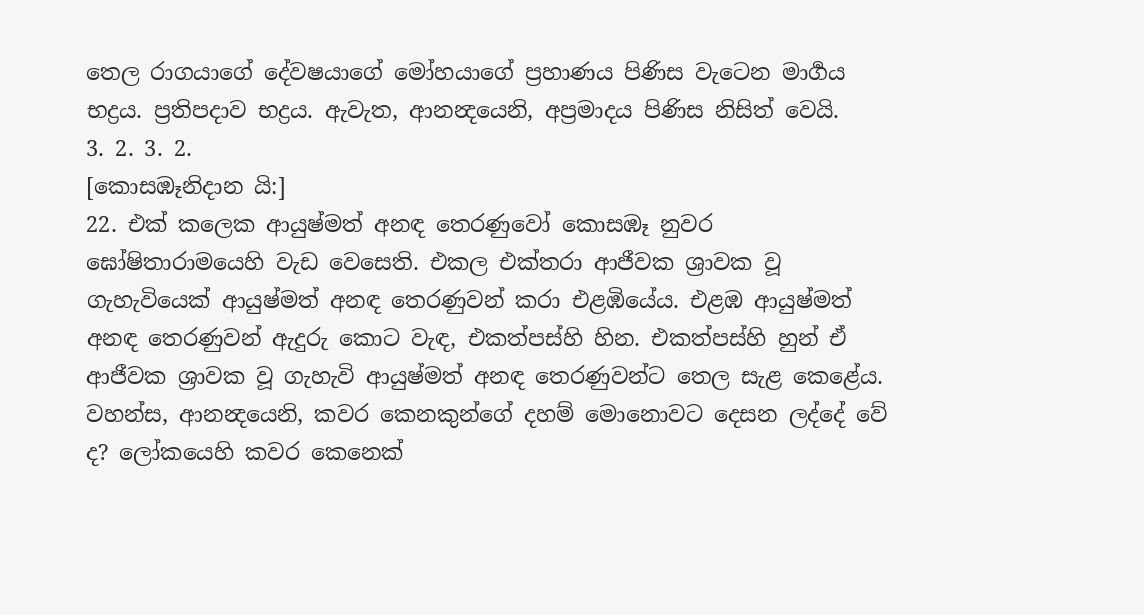තෙල රාගයාගේ දේවෂයාගේ මෝහයාගේ ප්‍රහාණය පිණිස වැටෙන මාර්‍ගය භද්‍රය. ප්‍රතිපදාව භද්‍රය. ඇවැත, ආනන්‍දයෙනි, අප්‍රමාදය පිණිස නිසිත් වෙයි.
3. 2. 3. 2.
[කොසඹෑනිදාන යි:]
22. එක් කලෙක ආයුෂ්මත් අනඳ තෙරණුවෝ කොසඹෑ නුවර ඝෝෂිතාරාමයෙහි වැඩ වෙසෙති. එකල එක්තරා ආජීවක ශ්‍රාවක වූ ගැහැවියෙක් ආයුෂ්මත් අනඳ තෙරණුවන් කරා එළඹියේය. එළඹ ආයුෂ්මත් අනඳ තෙරණුවන් ඇදුරු කොට වැඳ, එකත්පස්හි හින. එකත්පස්හි හුන් ඒ ආජීවක ශ්‍රාවක වූ ගැහැවි ආයුෂ්මත් අනඳ තෙරණුවන්ට තෙල සැළ කෙළේය. වහන්ස, ආනන්‍දයෙනි, කවර කෙනකුන්ගේ දහම් මොනොවට දෙසන ලද්දේ වේ ද? ලෝකයෙහි කවර කෙනෙක්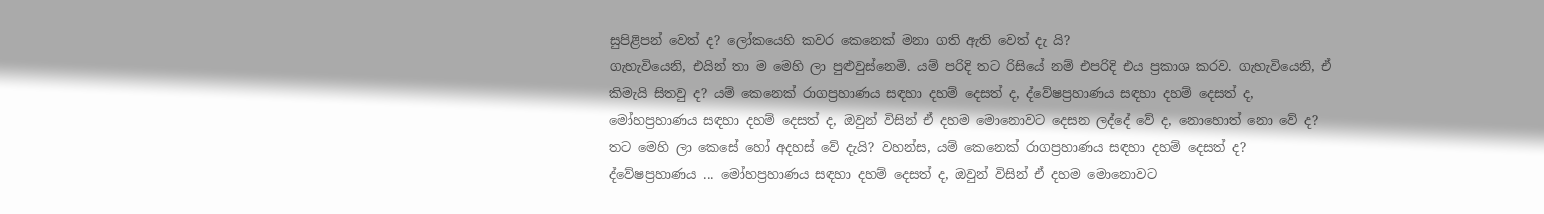සුපිළිපන් වෙත් ද? ලෝකයෙහි කවර කෙනෙක් මනා ගති ඇති වෙත් දැ යි?
ගැහැවියෙනි, එයින් තා ම මෙහි ලා පුළුවුස්නෙමි. යම් පරිදි තට රිසියේ නම් එපරිදි එය ප්‍රකාශ කරව. ගැහැවියෙනි, ඒ කිමැයි සිතවු ද? යම් කෙනෙක් රාගප්‍රහාණය සඳහා දහම් දෙසත් ද, ද්වේෂප්‍රහාණය සඳහා දහම් දෙසත් ද, මෝහප්‍රහාණය සඳහා දහම් දෙසත් ද, ඔවුන් විසින් ඒ දහම මොනොවට දෙසන ලද්දේ වේ ද, නොහොත් නො වේ ද? තට මෙහි ලා කෙසේ හෝ අදහස් වේ දැයි? වහන්ස, යම් කෙනෙක් රාගප්‍රහාණය සඳහා දහම් දෙසත් ද? ද්වේෂප්‍රහාණය ... මෝහප්‍රහාණය සඳහා දහම් දෙසත් ද, ඔවුන් විසින් ඒ දහම මොනොවට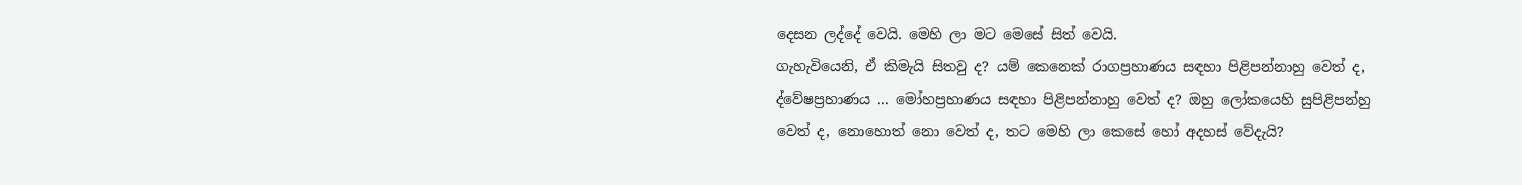දෙසන ලද්දේ වෙයි. මෙහි ලා මට මෙසේ සිත් වෙයි.
ගැහැවියෙනි, ඒ කිමැයි සිතවු ද? යම් කෙනෙක් රාගප්‍රහාණය සඳහා පිළිපන්නාහු වෙත් ද, ද්වේෂප්‍රහාණය ... මෝහප්‍රහාණය සඳහා පිළිපන්නාහු වෙත් ද? ඔහු ලෝකයෙහි සුපිළිපන්හු වෙත් ද, නොහොත් නො වෙත් ද, තට මෙහි ලා කෙසේ හෝ අදහස් වේදැයි?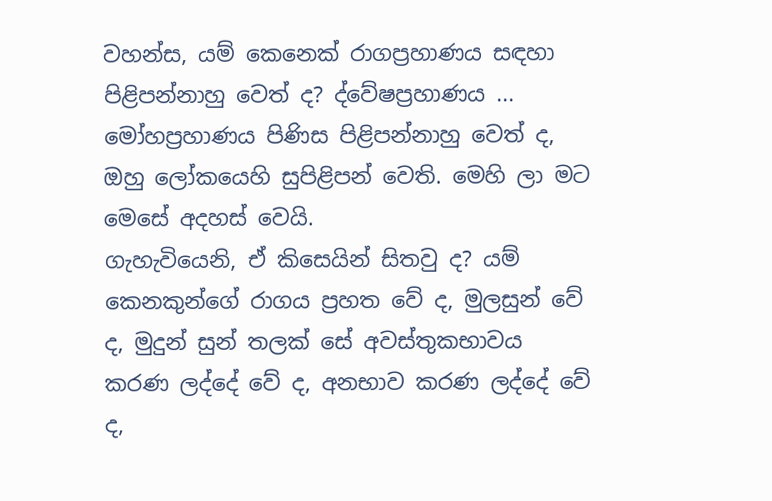වහන්ස, යම් කෙනෙක් රාගප්‍රහාණය සඳහා පිළිපන්නාහු වෙත් ද? ද්වේෂප්‍රහාණය ... මෝහප්‍රහාණය පිණිස පිළිපන්නාහු වෙත් ද, ඔහු ලෝකයෙහි සුපිළිපන් වෙති. මෙහි ලා මට මෙසේ අදහස් වෙයි.
ගැහැවියෙනි, ඒ කිසෙයින් සිතවු ද? යම් කෙනකුන්ගේ රාගය ප්‍රහත වේ ද, මුලසුන් වේ ද, මුදුන් සුන් තලක් සේ අවස්තුකභාවය කරණ ලද්දේ වේ ද, අනභාව කරණ ලද්දේ වේ ද,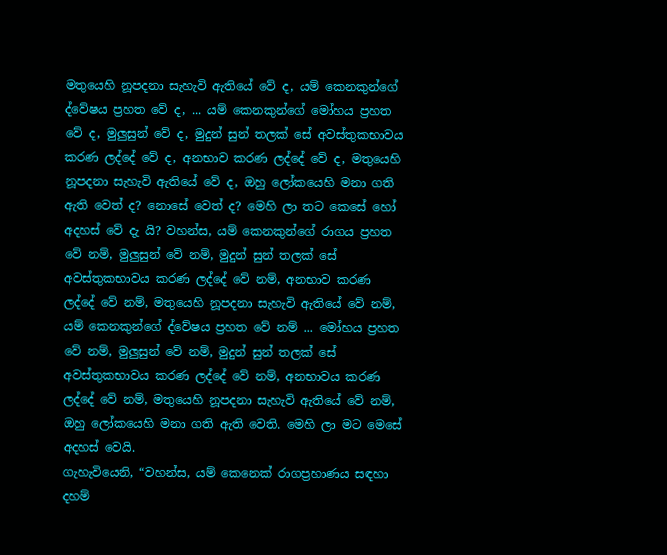මතුයෙහි නූපදනා සැහැවි ඇතියේ වේ ද, යම් කෙනකුන්ගේ ද්වේෂය ප්‍රහත වේ ද, ... යම් කෙනකුන්ගේ මෝහය ප්‍රහත වේ ද, මුලුසුන් වේ ද, මුදුන් සුන් තලක් සේ අවස්තුකභාවය කරණ ලද්දේ වේ ද, අනභාව කරණ ලද්දේ වේ ද, මතුයෙහි නූපදනා සැහැවි ඇතියේ වේ ද, ඔහු ලෝකයෙහි මනා ගති ඇති වෙත් ද? නොසේ වෙත් ද? මෙහි ලා තට කෙසේ හෝ අදහස් වේ දැ යි? වහන්ස, යම් කෙනකුන්ගේ රාගය ප්‍රහත වේ නම්, මුලුසුන් වේ නම්, මුදුන් සුන් තලක් සේ අවස්තුකභාවය කරණ ලද්දේ වේ නම්, අනභාව කරණ ලද්දේ වේ නම්, මතුයෙහි නූපදනා සැහැවි ඇතියේ වේ නම්, යම් කෙනකුන්ගේ ද්වේෂය ප්‍රහත වේ නම් ... මෝහය ප්‍රහත වේ නම්, මුලුසුන් වේ නම්, මුදුන් සුන් තලක් සේ අවස්තුකභාවය කරණ ලද්දේ වේ නම්, අනභාවය කරණ ලද්දේ වේ නම්, මතුයෙහි නූපදනා සැහැවි ඇතියේ වේ නම්, ඔහු ලෝකයෙහි මනා ගති ඇති වෙති. මෙහි ලා මට මෙසේ අදහස් වෙයි.
ගැහැවියෙනි, “වහන්ස, යම් කෙනෙක් රාගප්‍රහාණය සඳහා දහම්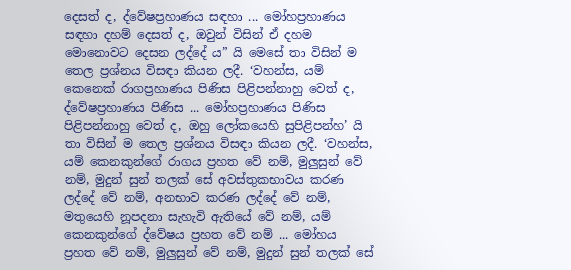දෙසත් ද, ද්වේෂප්‍රහාණය සඳහා ... මෝහප්‍රහාණය සඳහා දහම් දෙසත් ද, ඔවුන් විසින් ඒ දහම මොනොවට දෙසන ලද්දේ ය” යි මෙසේ තා විසින් ම තෙල ප්‍රශ්නය විසඳා කියන ලදී. ‘වහන්ස, යම් කෙනෙක් රාගප්‍රහාණය පිණිස පිළිපන්නාහු වෙත් ද, ද්වේෂප්‍රහාණය පිණිස ... මෝහප්‍රහාණය පිණිස පිළිපන්නාහු වෙත් ද, ඔහු ලෝකයෙහි සුපිළිපන්හ’ යි තා විසින් ම තෙල ප්‍රශ්නය විසඳා කියන ලදී. ‘වහන්ස, යම් කෙනකුන්ගේ රාගය ප්‍රහත වේ නම්, මුලුසුන් වේ නම්, මුදුන් සුන් තලක් සේ අවස්තුකභාවය කරණ ලද්දේ වේ නම්, අනභාව කරණ ලද්දේ වේ නම්, මතුයෙහි නූපදනා සැහැවි ඇතියේ වේ නම්, යම් කෙනකුන්ගේ ද්වේෂය ප්‍රහත වේ නම් ... මෝහය ප්‍රහත වේ නම්, මුලුසුන් වේ නම්, මුදුන් සුන් තලක් සේ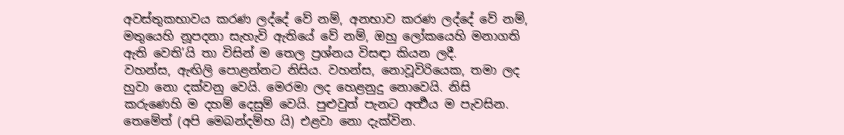අවස්තුකභාවය කරණ ලද්දේ වේ නම්, අනභාව කරණ ලද්දේ වේ නම්, මතුයෙහි නූපදනා සැහැවි ඇතියේ වේ නම්, ඔහු ලෝකයෙහි මනාගති ඇති වෙති’යි තා විසින් ම තෙල ප්‍රශ්නය විසඳා කියන ලදී.
වහන්ස, ඇඟිලි පොළන්නට නිසිය. වහන්ස, නොවූවිරියෙක, තමා ලද හුවා නො දක්වනු වෙයි. මෙරමා ලද හෙළනුදු නොවෙයි. නිසි කරුණෙහි ම දහම් දෙසුම් වෙයි. පුළුවුත් පැනට අර්‍ත්‍ථය ම පැවසින. තෙමේත් (අපි මෙබන්දම්හ යි) එළවා නො දැක්වින.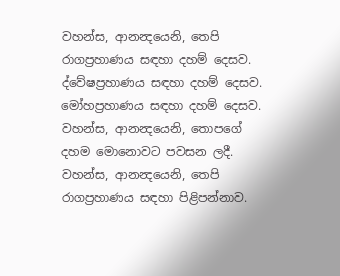වහන්ස, ආනන්‍දයෙනි, තෙපි රාගප්‍රහාණය සඳහා දහම් දෙසව. ද්වේෂප්‍රහාණය සඳහා දහම් දෙසව. මෝහප්‍රහාණය සඳහා දහම් දෙසව. වහන්ස, ආනන්‍දයෙනි, තොපගේ දහම මොනොවට පවසන ලදී. වහන්ස, ආනන්‍දයෙනි, තෙපි රාගප්‍රහාණය සඳහා පිළිපන්නාව.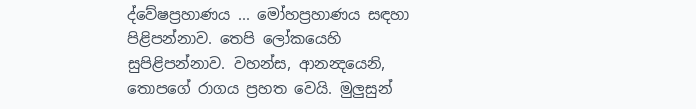ද්වේෂප්‍රහාණය ... මෝහප්‍රහාණය සඳහා පිළිපන්නාව. තෙපි ලෝකයෙහි සුපිළිපන්නාව. වහන්ස, ආනන්‍දයෙනි, තොපගේ රාගය ප්‍රහත වෙයි. මුලුසුන්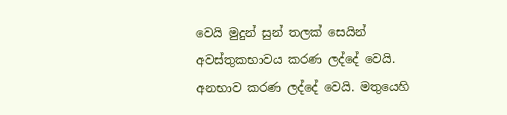වෙයි මුදුන් සුන් තලක් සෙයින් අවස්තුකභාවය කරණ ලද්දේ වෙයි. අනභාව කරණ ලද්දේ වෙයි. මතුයෙහි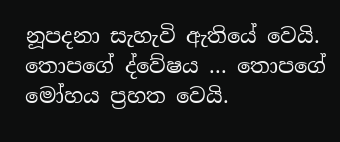නූපදනා සැහැවි ඇතියේ වෙයි. තොපගේ ද්වේෂය ... තොපගේ මෝහය ප්‍රහත වෙයි.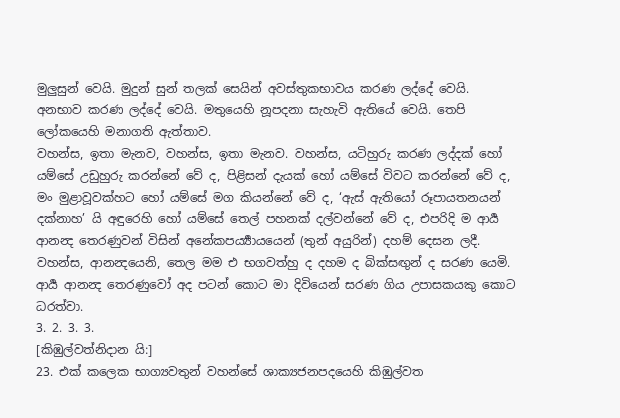මුලුසුන් වෙයි. මුදුන් සුන් තලක් සෙයින් අවස්තුකභාවය කරණ ලද්දේ වෙයි. අනභාව කරණ ලද්දේ වෙයි. මතුයෙහි නූපදනා සැහැවි ඇතියේ වෙයි. තෙපි ලෝකයෙහි මනාගති ඇත්තාව.
වහන්ස, ඉතා මැනව, වහන්ස, ඉතා මැනව. වහන්ස, යටිහුරු කරණ ලද්දක් හෝ යම්සේ උඩුහුරු කරන්නේ වේ ද, පිළිසන් දැයක් හෝ යම්සේ විවට කරන්නේ වේ ද, මං මුළාවූවක්හට හෝ යම්සේ මග කියන්නේ වේ ද, ‘ඇස් ඇතියෝ රූපායතනයන් දක්නාහ’ යි අඳුරෙහි හෝ යම්සේ තෙල් පහනක් දල්වන්නේ වේ ද, එපරිදි ම ආර්‍ය ආනන්‍ද තෙරණුවන් විසින් අනේකපර්‍ය්‍යායයෙන් (තුන් අයුරින්) දහම් දෙසන ලදී.
වහන්ස, ආනන්‍දයෙනි, තෙල මම එ භගවත්හු ද දහම ද බික්සඟුන් ද සරණ යෙමි. ආර්‍ය ආනන්‍ද තෙරණුවෝ අද පටන් කොට මා දිවියෙන් සරණ ගිය උපාසකයකු කොට ධරත්වා.
3. 2. 3. 3.
[කිඹුල්වත්නිදාන යි:]
23. එක් කලෙක භාග්‍යවතුන් වහන්සේ ශාක්‍යජනපදයෙහි කිඹුල්වත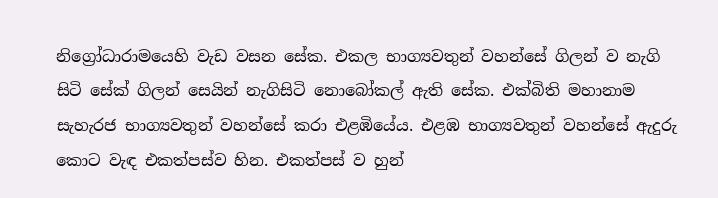නිග්‍රෝධාරාමයෙහි වැඩ වසන සේක. එකල භාග්‍යවතුන් වහන්සේ ගිලන් ව නැගි සිටි සේක් ගිලන් සෙයින් නැගිසිටි නොබෝකල් ඇති සේක. එක්බිති මහානාම සැහැරජ භාග්‍යවතුන් වහන්සේ කරා එළඹියේය. එළඹ භාග්‍යවතුන් වහන්සේ ඇදුරු කොට වැඳ එකත්පස්ව හින. එකත්පස් ව හුන්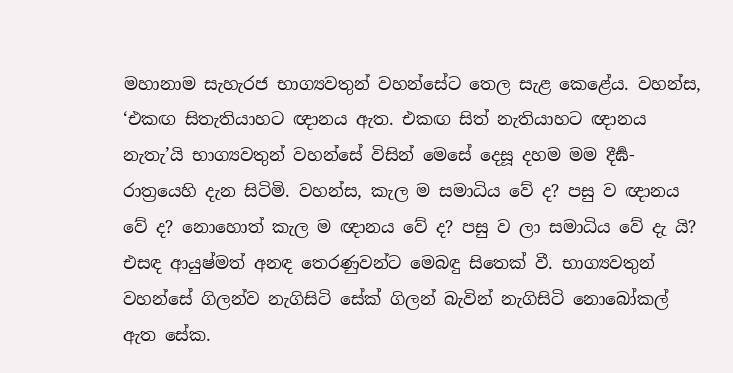මහානාම සැහැරජ භාග්‍යවතුන් වහන්සේට තෙල සැළ කෙළේය. වහන්ස, ‘එකඟ සිතැතියාහට ඥානය ඇත. එකඟ සිත් නැතියාහට ඥානය නැතැ’යි භාග්‍යවතුන් වහන්සේ විසින් මෙසේ දෙසූ දහම මම දීර්‍ඝ-රාත්‍රයෙහි දැන සිටිමි. වහන්ස, කැල ම සමාධිය වේ ද? පසු ව ඥානය වේ ද? නොහොත් කැල ම ඥානය වේ ද? පසු ව ලා සමාධිය වේ දැ යි?
එසඳ ආයුෂ්මත් අනඳ තෙරණුවන්ට මෙබඳු සිතෙක් වී. භාග්‍යවතුන් වහන්සේ ගිලන්ව නැගිසිටි සේක් ගිලන් බැවින් නැගිසිටි නොබෝකල් ඇත සේක.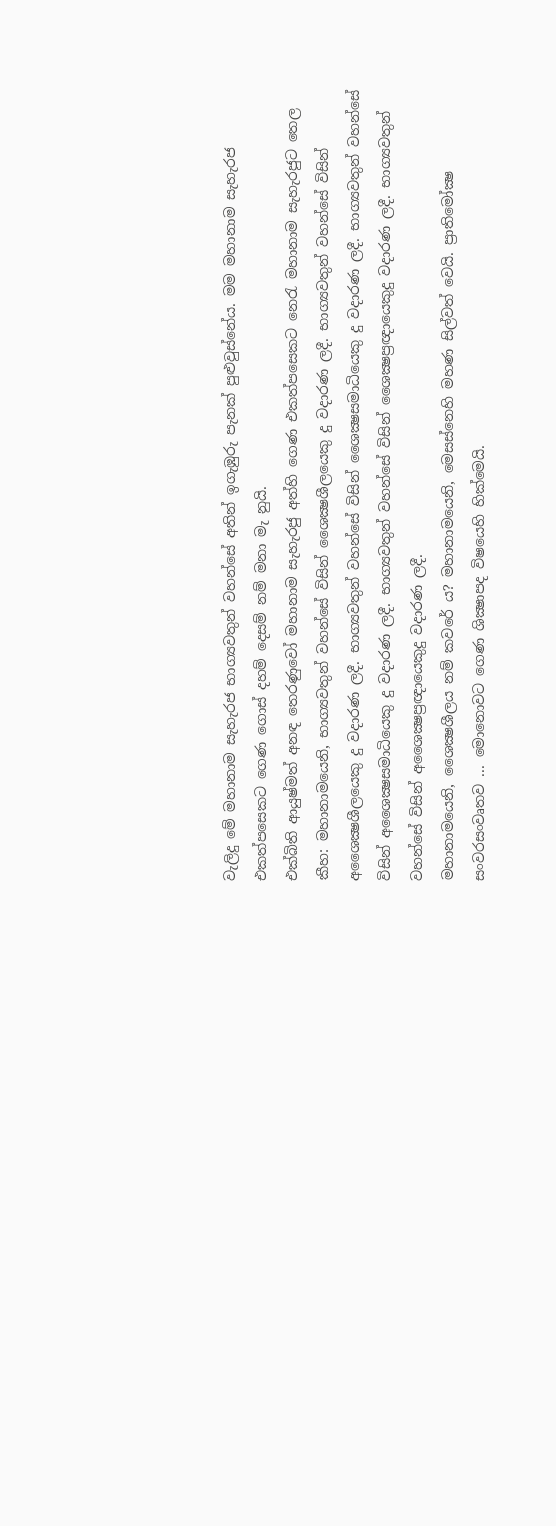වැලිදු මේ මහානාම සැහැරජ භාග්‍යවතුන් වහන්සේ අතින් ඉගැඹුරු පැනක් පුළුවුස්නේය. මම මහානාම සැහැරජ එකත්පසෙකට ගෙණ ගොස් දහම් දෙසම් නම් මනා මැ නුයි.
එක්බිති ආයුෂ්මත් අනඳ තෙරණුවෝ මහානාම සැහැරජු අත්හි ගෙණ එකත්පසෙකට නෙරැ මහානාම සැහැරජුට තෙල කීහ: මහානාමයෙනි, භාග්‍යවතුන් වහන්සේ විසින් ශෛක්‍ෂශීලයෙකු දු වදාරණ ලදී. භාග්‍යවතුන් වහන්සේ විසින් අශෛක්‍ෂශීලයෙකු දු වදාරණ ලදී. භාග්‍යවතුන් වහන්සේ විසින් ශෛක්‍ෂසමාධියෙකු දු වදාරණ ලදී. භාග්‍යවතුන් වහන්සේ විසින් අශෛක්‍ෂසමාධියෙකු දු වදාරණ ලදී. භාග්‍යවතුන් වහන්සේ විසින් ශෛක්‍ෂප්‍රඥායෙකුදු වදාරණ ලදී. භාග්‍යවතුන් වහන්සේ විසින් අශෛක්‍ෂප්‍රඥායෙකුදු වදාරණ ලදී.
මහානාමයෙනි, ශෛක්‍ෂශීලය නම් කවරේ ය? මහානාමයෙනි, මෙසස්නෙහි මහණ සිල්වත් වෙයි. ප්‍රාතිමෝක්‍ෂ සංවරසංවෘතව ... මොනොවට ගෙණ ශික්‍ෂාපද විෂයෙහි හික්මෙයි.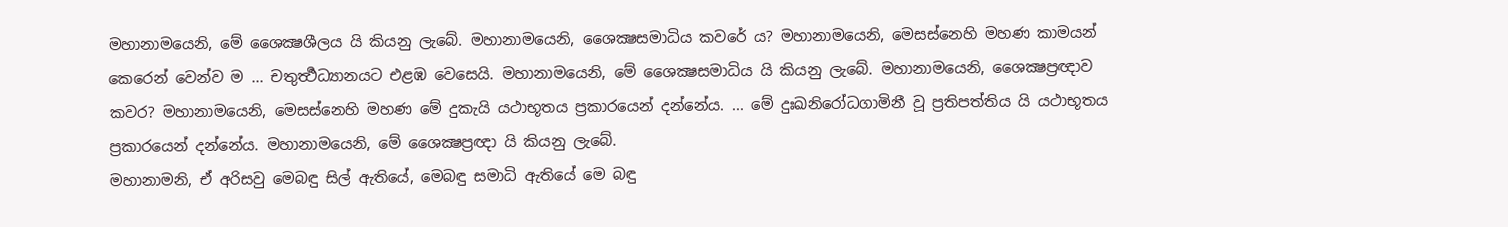මහානාමයෙනි, මේ ශෛක්‍ෂශීලය යි කියනු ලැබේ. මහානාමයෙනි, ශෛක්‍ෂසමාධිය කවරේ ය? මහානාමයෙනි, මෙසස්නෙහි මහණ කාමයන් කෙරෙන් වෙන්ව ම ... චතුර්‍ත්‍ථධ්‍යානයට එළඹ වෙසෙයි. මහානාමයෙනි, මේ ශෛක්‍ෂසමාධිය යි කියනු ලැබේ. මහානාමයෙනි, ශෛක්‍ෂප්‍රඥාව කවර? මහානාමයෙනි, මෙසස්නෙහි මහණ මේ දුකැයි යථාභූතය ප්‍රකාරයෙන් දන්නේය. ... මේ දුඃඛනිරෝධගාමිනී වූ ප්‍රතිපත්තිය යි යථාභූතය ප්‍රකාරයෙන් දන්නේය. මහානාමයෙනි, මේ ශෛක්‍ෂප්‍රඥා යි කියනු ලැබේ.
මහානාමනි, ඒ අරිසවු මෙබඳු සිල් ඇතියේ, මෙබඳු සමාධි ඇතියේ මෙ බඳු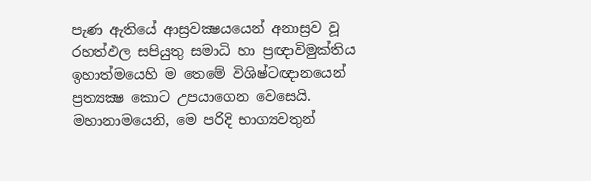පැණ ඇතියේ ආස්‍රවක්‍ෂයයෙන් අනාස්‍රව වූ රහත්ඵල සපියුතු සමාධි හා ප්‍රඥාවිමුක්තිය ඉහාත්මයෙහි ම තෙමේ විශිෂ්ටඥානයෙන් ප්‍රත්‍යක්‍ෂ කොට උපයාගෙන වෙසෙයි.
මහානාමයෙනි, මෙ පරිදි භාග්‍යවතුන්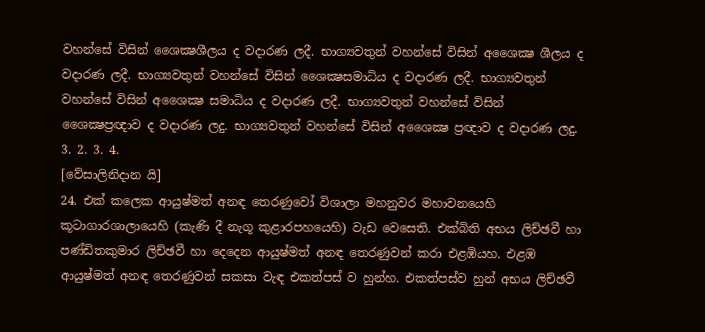වහන්සේ විසින් ශෛක්‍ෂශීලය ද වදාරණ ලදී. භාග්‍යවතුන් වහන්සේ විසින් අශෛක්‍ෂ ශීලය ද වදාරණ ලදී. භාග්‍යවතුන් වහන්සේ විසින් ශෛක්‍ෂසමාධිය ද වදාරණ ලදී. භාග්‍යවතුන් වහන්සේ විසින් අශෛක්‍ෂ සමාධිය ද වදාරණ ලදී. භාග්‍යවතුන් වහන්සේ විසින් ශෛක්‍ෂප්‍රඥාව ද වදාරණ ලදු. භාග්‍යවතුන් වහන්සේ විසින් අශෛක්‍ෂ ප්‍රඥාව ද වදාරණ ලදු.
3. 2. 3. 4.
[වේසාලිනිදාන යි]
24. එක් කලෙක ආයුෂ්මත් අනඳ තෙරණුවෝ විශාලා මහනුවර මහාවනයෙහි කූටාගාරශාලායෙහි (කැණි දී නැගූ කුළාරපහයෙහි) වැඩ වෙසෙති. එක්බිති අභය ලිච්ඡවී හා පණ්ඩිතකුමාර ලිච්ඡවී හා දෙදෙන ආයුෂ්මත් අනඳ තෙරණුවන් කරා එළඹියහ. එළඹ ආයුෂ්මත් අනඳ තෙරණුවන් සකසා වැඳ එකත්පස් ව හුන්හ. එකත්පස්ව හුන් අභය ලිච්ඡවී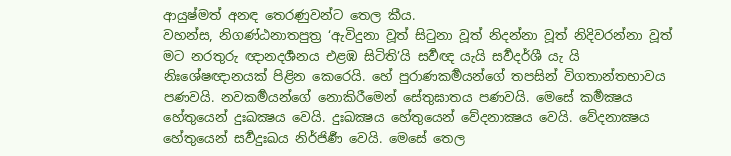ආයුෂ්මත් අනඳ තෙරණුවන්ට තෙල කීය.
වහන්ස, නිගණ්ඨනාතපුත්‍ර ‘ඇවිදුනා වූත් සිටුනා වූත් නිදන්නා වූත් නිදිවරන්නා වූත් මට නරතුරු ඥානදර්‍ශනය එළඹ සිටිති’යි සර්‍වඥ යැයි සර්‍වදර්ශී යැ යි නිඃශේෂඥානයක් පිළින කෙරෙයි. හේ පුරාණකර්‍මයන්ගේ තපසින් විගතාන්තභාවය පණවයි. නවකර්‍මයන්ගේ නොකිරීමෙන් සේතුඝාතය පණවයි. මෙසේ කර්‍මක්‍ෂය හේතුයෙන් දුඃඛක්‍ෂය වෙයි. දුඃඛක්‍ෂය හේතුයෙන් වේදනාක්‍ෂය වෙයි. වේදනාක්‍ෂය හේතුයෙන් සර්‍වදුඃඛය නිර්ජිර්‍ණ වෙයි. මෙසේ තෙල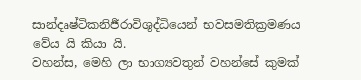සාන්දෘෂ්ටිකනිර්‍ජරාවිශුද්ධියෙන් භවසමතික්‍රමණය වේය යි කියා යි.
වහන්ස, මෙහි ලා භාග්‍යවතුන් වහන්සේ කුමක්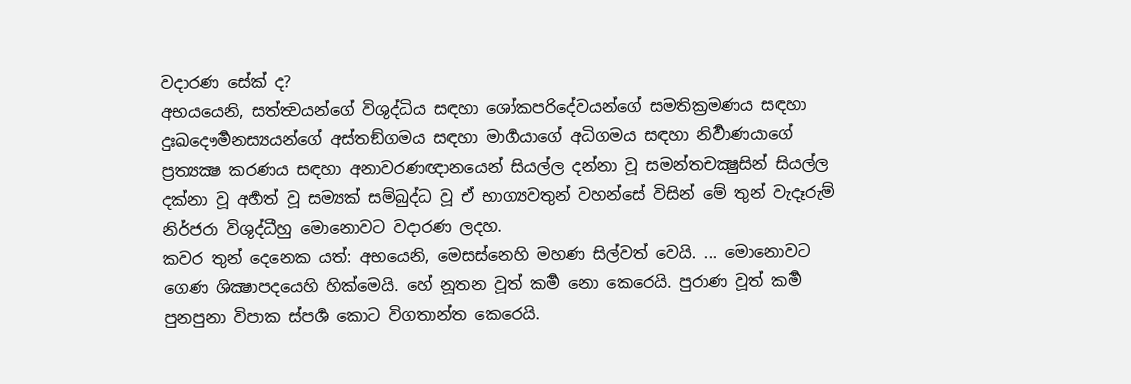වදාරණ සේක් ද?
අභයයෙනි, සත්ත්‍වයන්ගේ විශුද්ධිය සඳහා ශෝකපරිදේවයන්ගේ සමතික්‍රමණය සඳහා දුඃඛදෞර්‍මනස්‍යයන්ගේ අස්තඞ්ගමය සඳහා මාර්‍ගයාගේ අධිගමය සඳහා නිර්‍වාණයාගේ ප්‍රත්‍යක්‍ෂ කරණය සඳහා අනාවරණඥානයෙන් සියල්ල දන්නා වූ සමන්තචක්‍ෂුසින් සියල්ල දක්නා වූ අර්‍හත් වූ සම්‍යක් සම්බුද්ධ වූ ඒ භාග්‍යවතුන් වහන්සේ විසින් මේ තුන් වැදෑරුම් නිර්ජරා විශුද්ධීහු මොනොවට වදාරණ ලදහ.
කවර තුන් දෙනෙක යත්: අභයෙනි, මෙසස්නෙහි මහණ සිල්වත් වෙයි. ... මොනොවට ගෙණ ශික්‍ෂාපදයෙහි හික්මෙයි. හේ නූතන වූත් කර්‍ම නො කෙරෙයි. පුරාණ වූත් කර්‍ම පුනපුනා විපාක ස්පර්‍ශ කොට විගතාන්ත කෙරෙයි.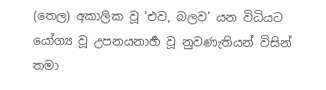(තෙල) අකාලික වූ ‘එව, බලව’ යන විධියට යෝග්‍ය වූ උපනයනාර්‍හ වූ නුවණැතියන් විසින් තමා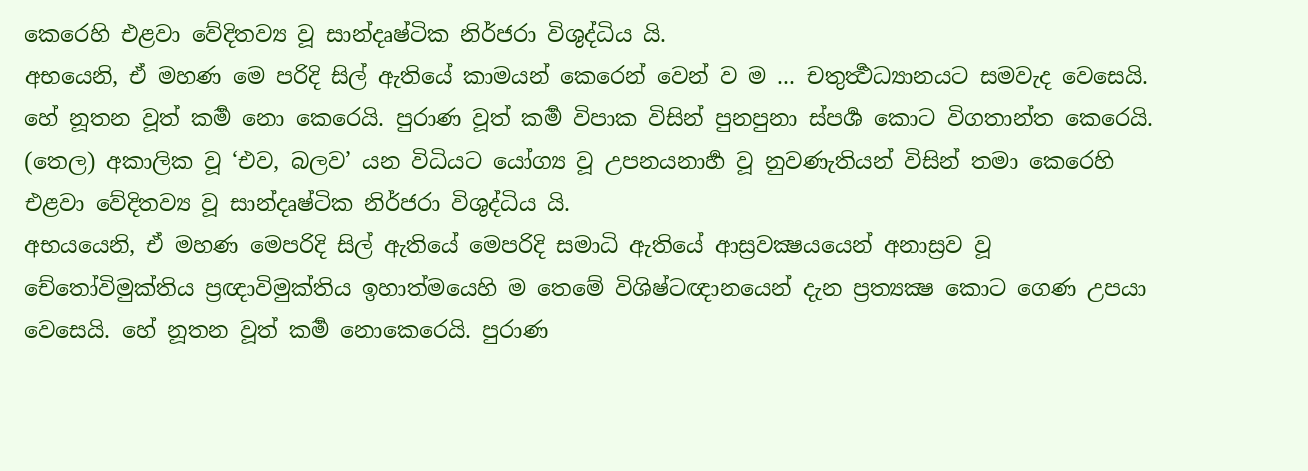කෙරෙහි එළවා වේදිතව්‍ය වූ සාන්දෘෂ්ටික නිර්ජරා විශුද්ධිය යි.
අභයෙනි, ඒ මහණ මෙ පරිදි සිල් ඇතියේ කාමයන් කෙරෙන් වෙන් ව ම ... චතුර්‍ත්‍ථධ්‍යානයට සමවැද වෙසෙයි. හේ නූතන වූත් කර්‍ම නො කෙරෙයි. පුරාණ වූත් කර්‍ම විපාක විසින් පුනපුනා ස්පර්‍ශ කොට විගතාන්ත කෙරෙයි. (තෙල) අකාලික වූ ‘එව, බලව’ යන විධියට යෝග්‍ය වූ උපනයනාර්‍හ වූ නුවණැතියන් විසින් තමා කෙරෙහි එළවා වේදිතව්‍ය වූ සාන්දෘෂ්ටික නිර්ජරා විශුද්ධිය යි.
අභයයෙනි, ඒ මහණ මෙපරිදි සිල් ඇතියේ මෙපරිදි සමාධි ඇතියේ ආස්‍රවක්‍ෂයයෙන් අනාස්‍රව වූ චේතෝවිමුක්තිය ප්‍රඥාවිමුක්තිය ඉහාත්මයෙහි ම තෙමේ විශිෂ්ටඥානයෙන් දැන ප්‍රත්‍යක්‍ෂ කොට ගෙණ උපයා වෙසෙයි. හේ නූතන වූත් කර්‍ම නොකෙරෙයි. පුරාණ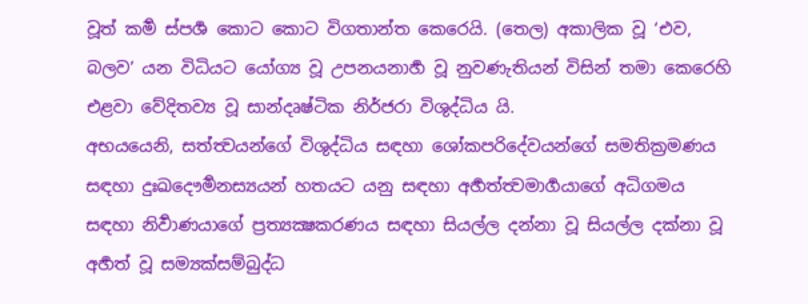වූත් කර්‍ම ස්පර්‍ශ කොට කොට විගතාන්ත කෙරෙයි. (තෙල) අකාලික වූ ‘එව, බලව’ යන විධියට යෝග්‍ය වූ උපනයනාර්‍හ වූ නුවණැතියන් විසින් තමා කෙරෙහි එළවා වේදිතව්‍ය වූ සාන්දෘෂ්ටික නිර්ජරා විශුද්ධිය යි.
අභයයෙනි, සත්ත්‍වයන්ගේ විශුද්ධිය සඳහා ශෝකපරිදේවයන්ගේ සමතික්‍රමණය සඳහා දුඃඛදෞර්‍මනස්‍යයන් හතයට යනු සඳහා අර්‍හත්ත්‍වමාර්‍ගයාගේ අධිගමය සඳහා නිර්‍වාණයාගේ ප්‍රත්‍යක්‍ෂකරණය සඳහා සියල්ල දන්නා වූ සියල්ල දක්නා වූ අර්‍හත් වූ සම්‍යක්සම්බුද්ධ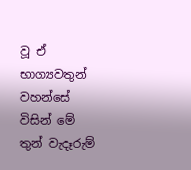වූ ඒ භාග්‍යවතුන් වහන්සේ විසින් මේ තුන් වැදෑරුම්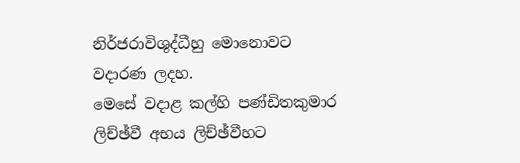නිර්ජරාවිශුද්ධීහු මොනොවට වදාරණ ලදහ.
මෙසේ වදාළ කල්හි පණ්ඩිතකුමාර ලිච්ඡ්වී අභය ලිච්ඡ්වීහට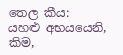තෙල කීය:
යහළු අභයයෙනි, කිම,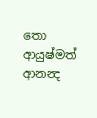තො ආයුෂ්මත් ආනන්‍ද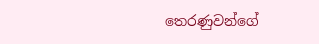තෙරණුවන්ගේ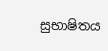සුභාෂිතය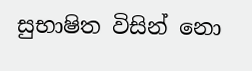සුභාෂිත විසින් නො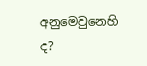අනුමෙවුනෙහි ද?